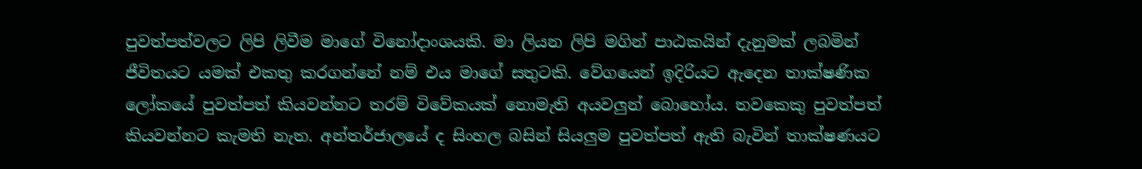පුවත්පත්වලට ලිපි ලිවීම මාගේ විනෝදාංශයකි. මා ලියන ලිපි මගින් පාඨකයින් දැනුමක් ලබමින් ජීවිතයට යමක් එකතු කරගන්නේ නම් එය මාගේ සතුටකි. වේගයෙන් ඉදිරියට ඇදෙන තාක්ෂණික ලෝකයේ පුවත්පත් කියවන්නට තරම් විවේකයක් නොමැති අයවලුන් බොහෝය. තවකෙකු පුවත්පත් කියවන්නට කැමති නැත. අන්තර්ජාලයේ ද සිංහල බසින් සියලුම පුවත්පත් ඇති බැවින් තාක්ෂණයට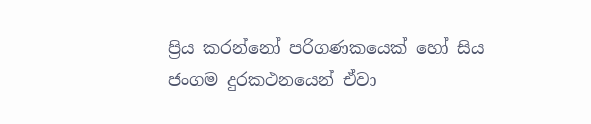ප්‍රිය කරන්නෝ පරිගණකයෙක් හෝ සිය ජංගම දුරකථනයෙන් ඒවා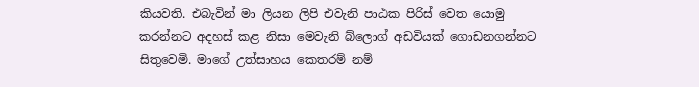කියවති. එබැවින් මා ලියන ලිපි එවැනි පාඨක පිරිස් වෙත යොමු කරන්නට අදහස් කළ නිසා මෙවැනි බ්ලොග් අඩවියක් ගොඩනගන්නට සිතුවෙමි. මාගේ උත්සාහය කෙතරම් නම්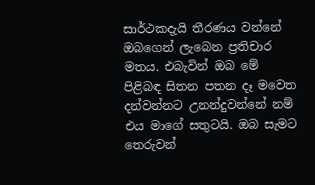සාර්ථකදැයි තීරණය වන්නේ ඔබගෙන් ලැබෙන ප්‍රතිචාර මතය. එබැවින් ඔබ මේ පිළිබඳ සිතන පතන දෑ මවෙත දන්වන්නට උනන්දුවන්නේ නම් එය මාගේ සතුටයි. ඔබ සැමට තෙරුවන්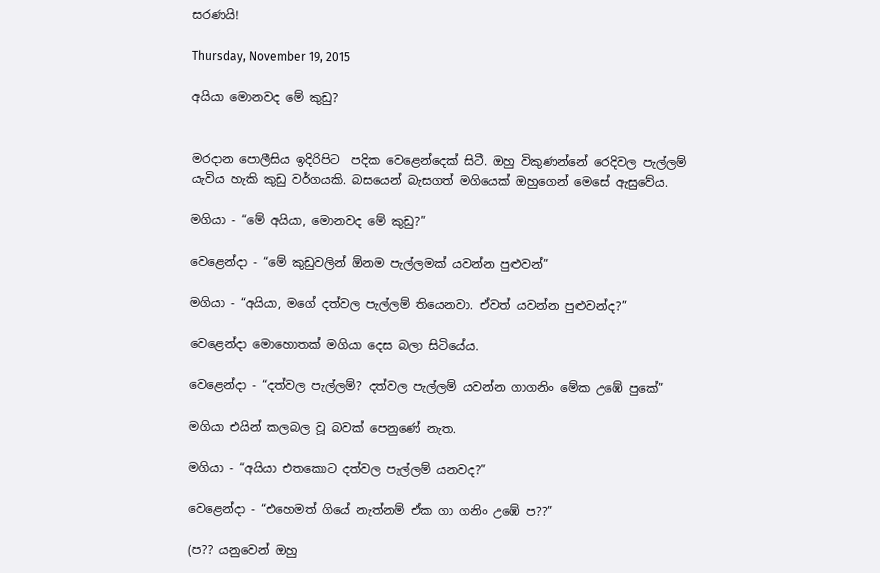සරණයි!

Thursday, November 19, 2015

අයියා මොනවද මේ කුඩු?


මරදාන පොලීසිය ඉදිරිපිට  පදික වෙළෙන්දෙක් සිටී. ඔහු විකුණන්නේ රෙදිවල පැල්ලම් යැවිය හැකි කුඩු වර්ගයකි. බසයෙන් බැසගත් මගියෙක් ඔහුගෙන් මෙසේ ඇසුවේය.

මගියා - “මේ අයියා, මොනවද මේ කුඩු?”

වෙළෙන්දා - “මේ කුඩුවලින් ඕනම පැල්ලමක් යවන්න පුළුවන්”

මගියා - “අයියා, මගේ දත්වල පැල්ලම් තියෙනවා. ඒවත් යවන්න පුළුවන්ද?”

වෙළෙන්දා මොහොතක් මගියා දෙස බලා සිටියේය.

වෙළෙන්දා - “දත්වල පැල්ලම්? දත්වල පැල්ලම් යවන්න ගාගනිං මේක උඹේ පුකේ”

මගියා එයින් කලබල වූ බවක් පෙනුණේ නැත.

මගියා - “අයියා එතකොට දත්වල පැල්ලම් යනවද?”

වෙළෙන්දා - “එහෙමත් ගියේ නැත්නම් ඒක ගා ගනිං උඹේ ප??”

(ප?? යනුවෙන් ඔහු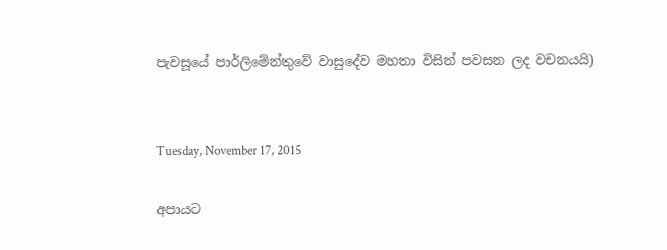පැවසූයේ පාර්ලිමේන්තුවේ වාසුදේව මහතා විසින් පවසන ලද වචනයයි)


Tuesday, November 17, 2015

අපායට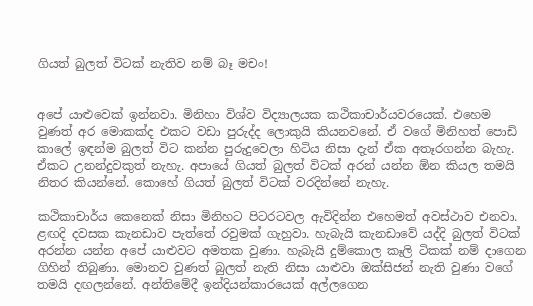ගියත් බුලත් විටක් නැතිව නම් බෑ මචං!


අපේ යාළුවෙක් ඉන්නවා. මිනිහා විශ්ව විද්‍යාලයක කථිකාචාර්යවරයෙක්. එහෙම වුණත් අර මොකක්ද එකට වඩා පුරුද්ද ලොකුයි කියනවනේ. ඒ වගේ මිනිහත් පොඩි කාලේ ඉඳන්ම බුලත් විට කන්න පුරුදුවෙලා හිටිය නිසා දැන් ඒක අතෑරගන්න බැහැ. ඒකට උනන්දුවකුත් නැහැ. අපායේ ගියත් බුලත් විටක් අරන් යන්න ඕන කියල තමයි නිතර කියන්නේ. කොහේ ගියත් බුලත් විටක් වරදින්නේ නැහැ.

කථිකාචාර්ය කෙනෙක් නිසා මිනිහට පිටරටවල ඇවිදින්න එහෙමත් අවස්ථාව එනවා. ළඟදි දවසක කැනඩාව පැත්තේ රවුමක් ගැහුවා. හැබැයි කැනඩාවේ යද්දි බුලත් විටක් අරන්න යන්න අපේ යාළුවට අමතක වුණා. හැබැයි දුම්කොල කෑලි ටිකක් නම් දාගෙන ගිහින් තිබුණා. මොනව වුණත් බුලත් නැති නිසා යාළුවා ඔක්සිජන් නැති වුණා වගේ තමයි දඟලන්නේ. අන්තිමේදී ඉන්දියන්කාරයෙක් අල්ලගෙන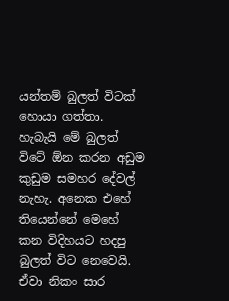යන්තම් බුලත් විටක් හොයා ගත්තා. හැබැයි මේ බුලත් විටේ ඕන කරන අඩුම කුඩුම සමහර දේවල් නැහැ. අනෙක එහේ තියෙන්නේ මෙහේ කන විදිහයට හදපු බුලත් විට නෙවෙයි. ඒවා නිකං සාර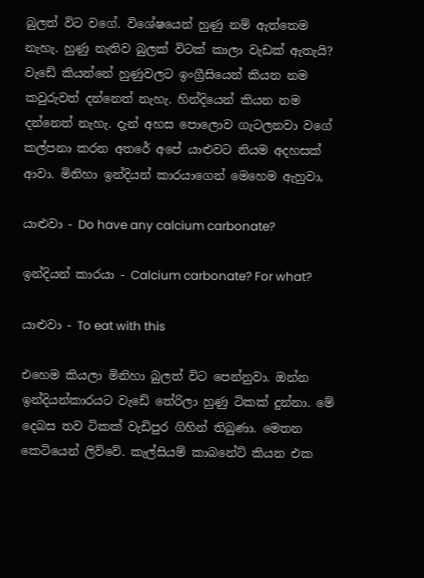බුලත් විට වගේ. විශේෂයෙන් හුණු නම් ඇත්තෙම නැහැ. හුණු නැතිව බුලක් විටක් කාලා වැඩක් ඇතැයි? වැඩේ කියන්නේ හුණුවලට ඉංග්‍රීසියෙන් කියන නම කවුරුවත් දන්නෙත් නැහැ. හින්දියෙන් කියන නම දන්නෙත් නැහැ. දැන් අහස පොලොව ගැටලනවා වගේ කල්පනා කරන අතරේ අපේ යාළුවට නියම අදහසක් ආවා. මිනිහා ඉන්දියන් කාරයාගෙන් මෙහෙම ඇහුවා,

යාළුවා - Do have any calcium carbonate?

ඉන්දියන් කාරයා - Calcium carbonate? For what?

යාළුවා - To eat with this

එහෙම කියලා මිනිහා බුලත් විට පෙන්නුවා. ඔන්න ඉන්දියන්කාරයට වැඩේ තේරිලා හුණු ටිකක් දුන්නා. මේ දෙබස තව ටිකක් වැඩිපුර ගිහින් තිබුණා. මෙතන කෙටියෙන් ලිව්වේ. කැල්සියම් කාබනේට් කියන එක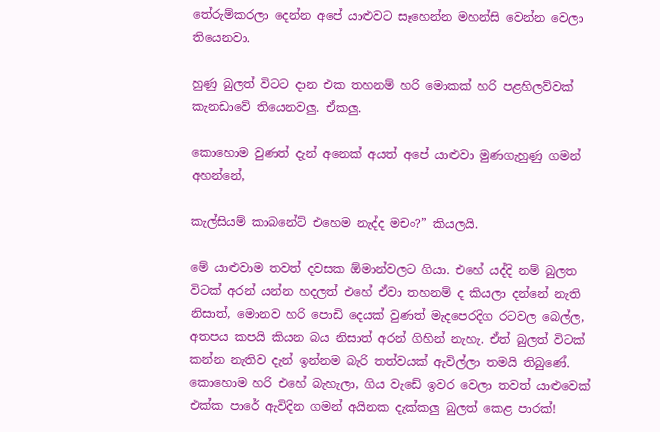තේරුම්කරලා දෙන්න අපේ යාළුවට සෑහෙන්න මහන්සි වෙන්න වෙලා තියෙනවා.

හුණු බුලත් විටට දාන එක තහනම් හරි මොකක් හරි පළහිලව්වක් කැනඩාවේ තියෙනවලු. ඒකලු.

කොහොම වුණත් දැන් අනෙක් අයත් අපේ යාළුවා මුණගැහුණු ගමන් අහන්නේ,

කැල්සියම් කාබනේට් එහෙම නැද්ද මචං?” කියලයි.

මේ යාළුවාම තවත් දවසක ඕමාන්වලට ගියා. එහේ යද්දි නම් බුලත විටක් අරන් යන්න හදලත් එහේ ඒවා තහනම් ද කියලා දන්නේ නැති නිසාත්, මොනව හරි පොඩි දෙයක් වුණත් මැදපෙරදිග රටවල බෙල්ල, අතපය කපයි කියන බය නිසාත් අරන් ගිහින් නැහැ. ඒත් බුලත් විටක් කන්න නැතිව දැන් ඉන්නම බැරි තත්වයක් ඇවිල්ලා තමයි තිබුණේ. කොහොම හරි එහේ බැහැලා, ගිය වැඩේ ඉවර වෙලා තවත් යාළුවෙක් එක්ක පාරේ ඇවිදින ගමන් අයිනක දැක්කලු බුලත් කෙළ පාරක්!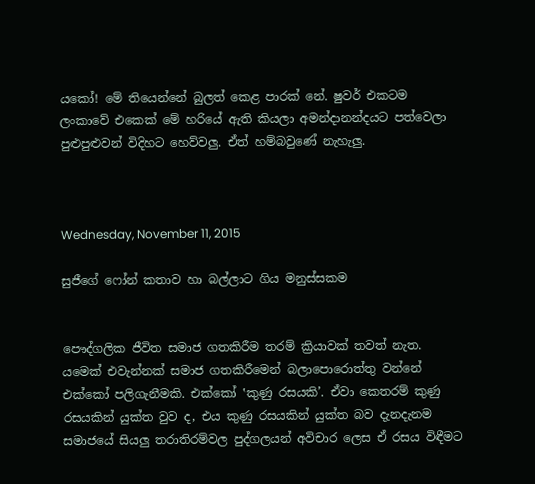යකෝ! මේ තියෙන්නේ බුලත් කෙළ පාරක් නේ. ෂුවර් එකටම ලංකාවේ එකෙක් මේ හරියේ ඇති කියලා අමන්දානන්දයට පත්වෙලා පුළුපුළුවන් විදිහට හෙව්වලු. ඒත් හම්බවුණේ නැහැලු.



Wednesday, November 11, 2015

සුජීගේ ෆෝන් කතාව හා බල්ලාට ගිය මනුස්සකම


පෞද්ගලික ජීවිත සමාජ ගතකිරීම තරම් ක්‍රියාවක් තවත් නැත. යමෙක් එවැන්නක් සමාජ ගතකිරීමෙන් බලාපොරොත්තු වන්නේ එක්කෝ පලිගැනීමකි. එක්කෝ ‛කුණු රසයකි’. ඒවා කෙතරම් කුණු රසයකින් යුක්ත වුව ද, එය කුණු රසයකින් යුක්ත බව දැනදැනම සමාජයේ සියලු තරාතිරම්වල පුද්ගලයන් අවිචාර ලෙස ඒ රසය විඳීමට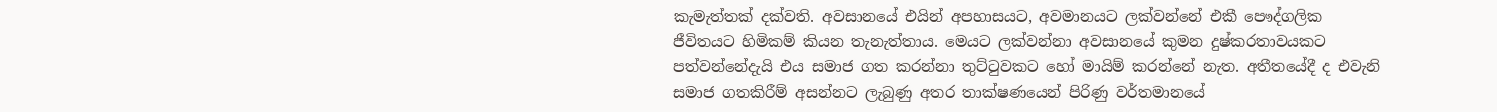කැමැත්තක් දක්වති. අවසානයේ එයින් අපහාසයට, අවමානයට ලක්වන්නේ එකී පෞද්ගලික ජීවිතයට හිමිකම් කියන තැනැත්තාය. මෙයට ලක්වන්නා අවසානයේ කුමන දුෂ්කරතාවයකට පත්වන්නේදැයි එය සමාජ ගත කරන්නා තුට්ටුවකට හෝ මායිම් කරන්නේ නැත. අතීතයේදී ද එවැනි සමාජ ගතකිරීම් අසන්නට ලැබුණු අතර තාක්ෂණයෙන් පිරිණු වර්තමානයේ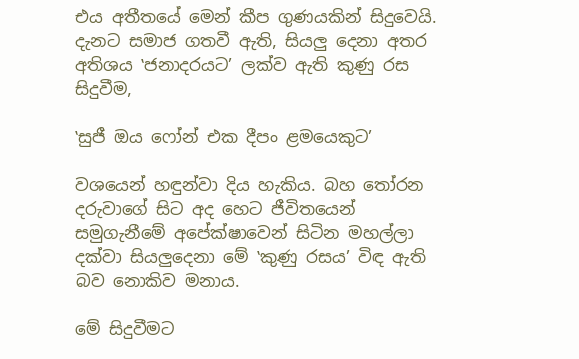එය අතීතයේ මෙන් කීප ගුණයකින් සිදුවෙයි. දැනට සමාජ ගතවී ඇති, සියලු දෙනා අතර අතිශය ‛ජනාදරයට’ ලක්ව ඇති කුණු රස සිදුවීම,

‛සුජී ඔය ෆෝන් එක දීපං ළමයෙකුට’

වශයෙන් හඳුන්වා දිය හැකිය. බහ තෝරන දරුවාගේ සිට අද හෙට ජීවිතයෙන් සමුගැනීමේ අපේක්ෂාවෙන් සිටින මහල්ලා දක්වා සියලුදෙනා මේ ‛කුණු රසය’ විඳ ඇති බව නොකිව මනාය.

මේ සිදුවීමට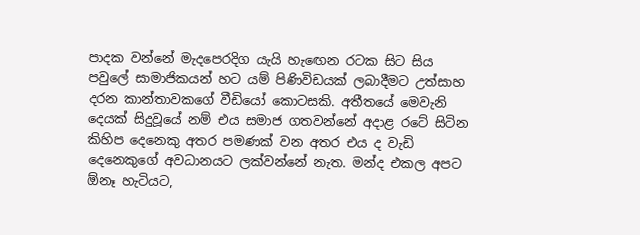පාදක වන්නේ මැදපෙරදිග යැයි හැඟෙන රටක සිට සිය පවුලේ සාමාජිකයන් හට යම් පිණිවිඩයක් ලබාදීමට උත්සාහ දරන කාන්තාවකගේ වීඩියෝ කොටසකි. අතීතයේ මෙවැනි දෙයක් සිදුවූයේ නම් එය සමාජ ගතවන්නේ අදාළ රටේ සිටින කිහිප දෙනෙකු අතර පමණක් වන අතර එය ද වැඩි දෙනෙකුගේ අවධානයට ලක්වන්නේ නැත. මන්ද එකල අපට ඕනෑ හැටියට,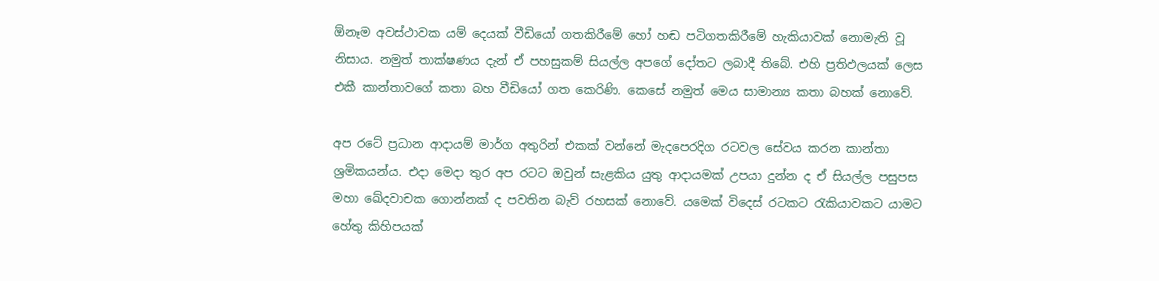ඕනෑම අවස්ථාවක යම් දෙයක් වීඩියෝ ගතකිරීමේ හෝ හඬ පටිගතකිරීමේ හැකියාවක් නොමැති වූ නිසාය. නමුත් තාක්ෂණය දැන් ඒ පහසුකම් සියල්ල අපගේ දෝතට ලබාදී තිබේ. එහි ප්‍රතිඵලයක් ලෙස එකී කාන්තාවගේ කතා බහ වීඩියෝ ගත කෙරිණි. කෙසේ නමුත් මෙය සාමාන්‍ය කතා බහක් නොවේ.

අප රටේ ප්‍රධාන ආදායම් මාර්ග අතුරින් එකක් වන්නේ මැදපෙරදිග රටවල සේවය කරන කාන්තා ශ්‍රමිකයන්ය. එදා මෙදා තුර අප රටට ඔවුන් සැළකිය යුතු ආදායමක් උපයා දුන්න ද ඒ සියල්ල පසුපස මහා ඛේදවාචක ගොන්නක් ද පවතින බැව් රහසක් නොවේ. යමෙක් විදෙස් රටකට රැකියාවකට යාමට හේතු කිහිපයක්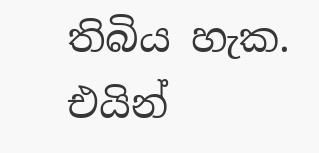තිබිය හැක. එයින්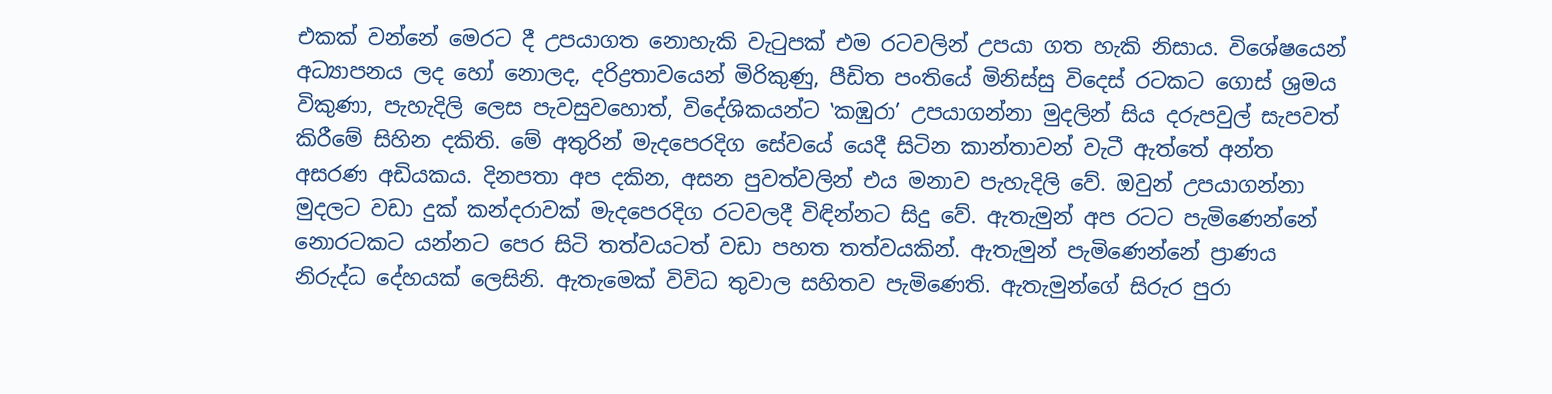එකක් වන්නේ මෙරට දී උපයාගත නොහැකි වැටුපක් එම රටවලින් උපයා ගත හැකි නිසාය. විශේෂයෙන් අධ්‍යාපනය ලද හෝ නොලද, දරිද්‍රතාවයෙන් මිරිකුණු, පීඩිත පංතියේ මිනිස්සු විදෙස් රටකට ගොස් ශ්‍රමය විකුණා, පැහැදිලි ලෙස පැවසුවහොත්, විදේශිකයන්ට ‛කඹුරා’ උපයාගන්නා මුදලින් සිය දරුපවුල් සැපවත් කිරීමේ සිහින දකිති. මේ අතුරින් මැදපෙරදිග සේවයේ යෙදී සිටින කාන්තාවන් වැටී ඇත්තේ අන්ත අසරණ අඩියකය. දිනපතා අප දකින, අසන පුවත්වලින් එය මනාව පැහැදිලි වේ. ඔවුන් උපයාගන්නා මුදලට වඩා දුක් කන්දරාවක් මැදපෙරදිග රටවලදී විඳින්නට සිදු වේ. ඇතැමුන් අප රටට පැමිණෙන්නේ නොරටකට යන්නට පෙර සිටි තත්වයටත් වඩා පහත තත්වයකින්. ඇතැමුන් පැමිණෙන්නේ ප්‍රාණය නිරුද්ධ දේහයක් ලෙසිනි. ඇතැමෙක් විවිධ තුවාල සහිතව පැමිණෙති. ඇතැමුන්ගේ සිරුර පුරා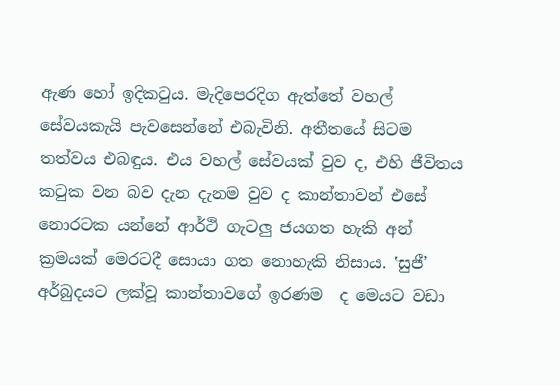ඇණ හෝ ඉදිකටුය. මැදිපෙරදිග ඇත්තේ වහල් සේවයකැයි පැවසෙන්නේ එබැවිනි. අතීතයේ සිටම තත්වය එබඳුය. එය වහල් සේවයක් වුව ද, එහි ජීවිතය කටුක වන බව දැන දැනම වුව ද කාන්තාවන් එසේ නොරටක යන්නේ ආර්ථි ගැටලු ජයගත හැකි අන් ක්‍රමයක් මෙරටදී සොයා ගත නොහැකි නිසාය. ‛සුජී’ අර්බුදයට ලක්වූ කාන්තාවගේ ඉරණම  ද මෙයට වඩා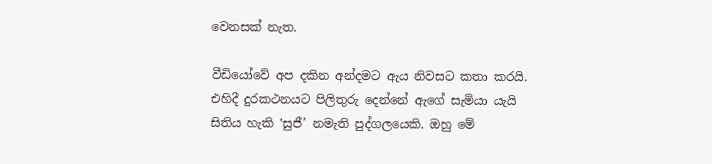වෙනසක් නැත.

වීඩියෝවේ අප දකින අන්දමට ඇය නිවසට කතා කරයි. එහිදී දුරකථනයට පිලිතුරු දෙන්නේ ඇගේ සැමියා යැයි සිතිය හැකි ‛සුජී’ නමැති පුද්ගලයෙකි. ඔහු මේ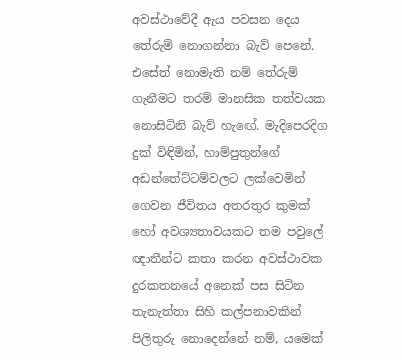අවස්ථාවේදී ඇය පවසන දෙය තේරුම් නොගන්නා බැව් පෙනේ. එසේත් නොමැති නම් තේරුම් ගැනීමට තරම් මානසික තත්වයක නොසිටිනි බැව් හැඟේ. මැදිපෙරදිග දුක් විඳිමින්, හාම්පුතුන්ගේ අඩන්තේට්ටම්වලට ලක්වෙමින් ගෙවන ජීවිතය අතරතුර කුමක් හෝ අවශ්‍යතාවයකට තම පවුලේ ඥාතීන්ට කතා කරන අවස්ථාවක දුරකතනයේ අනෙක් පස සිටින තැනැත්තා සිහි කල්පනාවකින් පිලිතුරු නොදෙන්නේ නම්, යමෙක්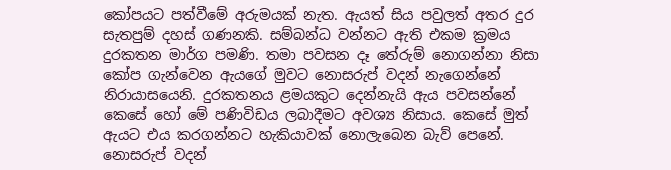කෝපයට පත්වීමේ අරුමයක් නැත. ඇයත් සිය පවුලත් අතර දුර සැතපුම් දහස් ගණනකි. සම්බන්ධ වන්නට ඇති එකම ක්‍රමය දුරකතන මාර්ග පමණි. තමා පවසන දෑ තේරුම් නොගන්නා නිසා කෝප ගැන්වෙන ඇයගේ මුවට නොසරුප් වදන් නැගෙන්නේ නිරායාසයෙනි. දුරකතනය ළමයකුට දෙන්නැයි ඇය පවසන්නේ කෙසේ හෝ මේ පණිවිඩය ලබාදීමට අවශ්‍ය නිසාය. කෙසේ මුත් ඇයට එය කරගන්නට හැකියාවක් නොලැබෙන බැව් පෙනේ. නොසරුප් වදන්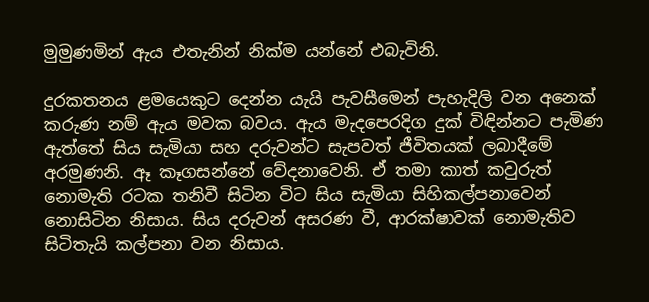මුමුණමින් ඇය එතැනින් නික්ම යන්නේ එබැවිනි.

දුරකතනය ළමයෙකුට දෙන්න යැයි පැවසීමෙන් පැහැදිලි වන අනෙක් කරුණ නම් ඇය මවක බවය. ඇය මැදපෙරදිග දුක් විඳින්නට පැමිණ ඇත්තේ සිය සැමියා සහ දරුවන්ට සැපවත් ජීවිතයක් ලබාදීමේ අරමුණනි. ඈ කෑගසන්නේ වේදනාවෙනි. ඒ තමා කාත් කවුරුත් නොමැති රටක තනිවී සිටින විට සිය සැමියා සිහිකල්පනාවෙන් නොසිටින නිසාය. සිය දරුවන් අසරණ වී, ආරක්ෂාවක් නොමැතිව සිටිතැයි කල්පනා වන නිසාය.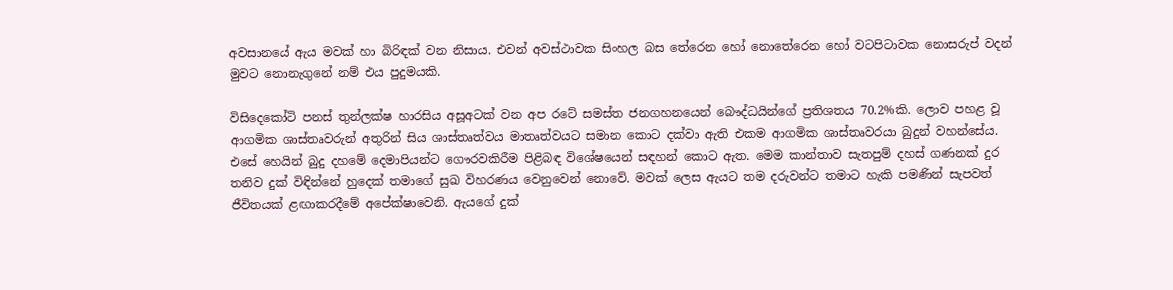අවසානයේ ඇය මවක් හා බිරිඳක් වන නිසාය. එවන් අවස්ථාවක සිංහල බස තේරෙන හෝ නොතේරෙන හෝ වටපිටාවක නොසරුප් වදන් මුවට නොනැගුනේ නම් එය පුදුමයකි.

විසිදෙකෝටි පනස් තුන්ලක්ෂ හාරසිය අසූඅටක් වන අප රටේ සමස්ත ජනගහනයෙන් බෞද්ධයින්ගේ ප්‍රතිශතය 70.2%කි. ලොව පහළ වූ ආගමික ශාස්තෘවරුන් අතුරින් සිය ශාස්තෘත්වය මාතෘත්වයට සමාන කොට දක්වා ඇති එකම ආගමික ශාස්තෘවරයා බුදුන් වහන්සේය. එසේ හෙයින් බුදු දහමේ දෙමාපියන්ට ගෞරවකිරීම පිළිබඳ විශේෂයෙන් සඳහන් කොට ඇත. මෙම කාන්තාව සැතපුම් දහස් ගණනක් දුර තනිව දුක් විඳින්නේ හුදෙක් තමාගේ සුඛ විහරණය වෙනුවෙන් නොවේ. මවක් ලෙස ඇයට තම දරුවන්ට තමාට හැකි පමණින් සැපවත් ජීවිතයක් ළඟාකරදීමේ අපේක්ෂාවෙනි. ඇයගේ දුක්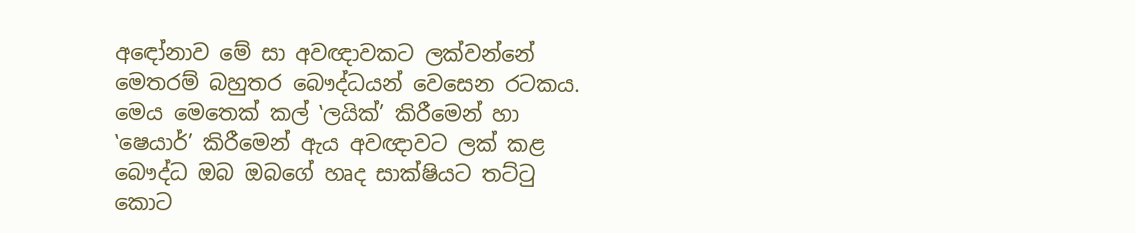අඳෝනාව මේ සා අවඥාවකට ලක්වන්නේ මෙතරම් බහුතර බෞද්ධයන් වෙසෙන රටකය. මෙය මෙතෙක් කල් ‛ලයික්’ කිරීමෙන් හා ‛ෂෙයාර්’ කිරීමෙන් ඇය අවඥාවට ලක් කළ බෞද්ධ ඔබ ඔබගේ හෘද සාක්ෂියට තට්ටු කොට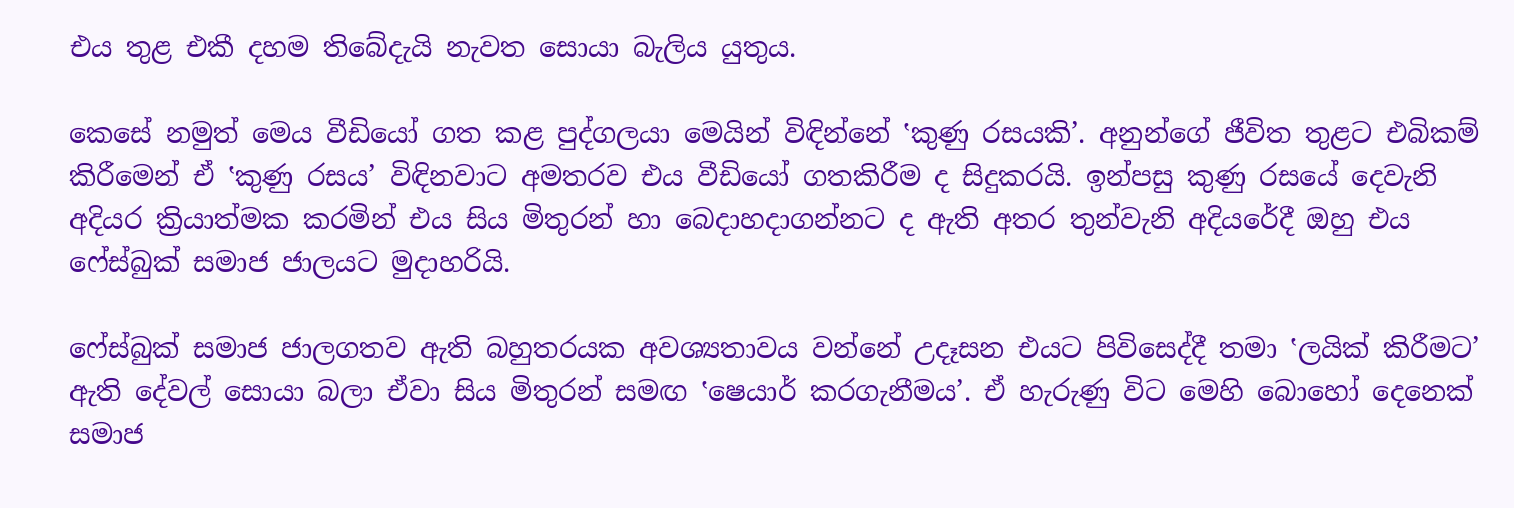එය තුළ එකී දහම තිබේදැයි නැවත සොයා බැලිය යුතුය.

කෙසේ නමුත් මෙය වීඩියෝ ගත කළ පුද්ගලයා මෙයින් විඳින්නේ ‛කුණු රසයකි’. අනුන්ගේ ජීවිත තුළට එබිකම් කිරීමෙන් ඒ ‛කුණු රසය’ විඳිනවාට අමතරව එය වීඩියෝ ගතකිරීම ද සිදුකරයි. ඉන්පසු කුණු රසයේ දෙවැනි අදියර ක්‍රියාත්මක කරමින් එය සිය මිතුරන් හා බෙදාහදාගන්නට ද ඇති අතර තුන්වැනි අදියරේදී ඔහු එය ෆේස්බුක් සමාජ ජාලයට මුදාහරියි.

ෆේස්බුක් සමාජ ජාලගතව ඇති බහුතරයක අවශ්‍යතාවය වන්නේ උදෑසන එයට පිවිසෙද්දී තමා ‛ලයික් කිරීමට’ ඇති දේවල් සොයා බලා ඒවා සිය මිතුරන් සමඟ ‛ෂෙයාර් කරගැනීමය’. ඒ හැරුණු විට මෙහි බොහෝ දෙනෙක් සමාජ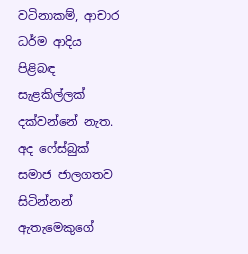වටිනාකම්, ආචාර ධර්ම ආදිය පිළිබඳ සැළකිල්ලක් දක්වන්නේ නැත. අද ෆේස්බුක් සමාජ ජාලගතව සිටින්නන් ඇතැමෙකුගේ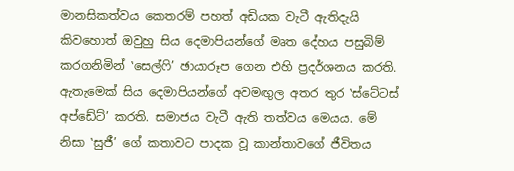මානසිකත්වය කෙතරම් පහත් අඩියක වැටී ඇතිදැයි කිවහොත් ඔවුහු සිය දෙමාපියන්ගේ මෘත දේහය පසුබිම් කරගනිමින් ‛සෙල්ෆි’ ඡායාරූප ගෙන එහි ප්‍රදර්ශනය කරති. ඇතැමෙක් සිය දෙමාපියන්ගේ අවමඟුල අතර තුර ‛ස්ටේටස් අප්ඩේට්’ කරති. සමාජය වැටී ඇති තත්වය මෙයය. මේ නිසා ‛සුජී’ ගේ කතාවට පාදක වූ කාන්තාවගේ ජීවිතය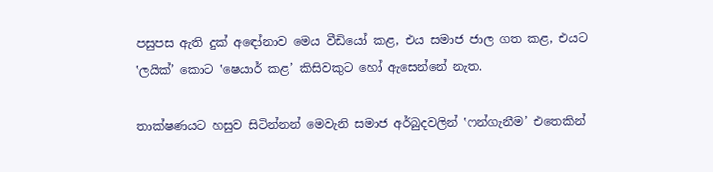පසුපස ඇති දුක් අඳෝනාව මෙය වීඩියෝ කළ, එය සමාජ ජාල ගත කළ, එයට ‛ලයික්’ කොට ‛ෂෙයාර් කළ’ කිසිවකුට හෝ ඇසෙන්නේ නැත.

තාක්ෂණයට හසුව සිටින්නන් මෙවැනි සමාජ අර්බුදවලින් ‛ෆන්ගැනීම’ එතෙකින්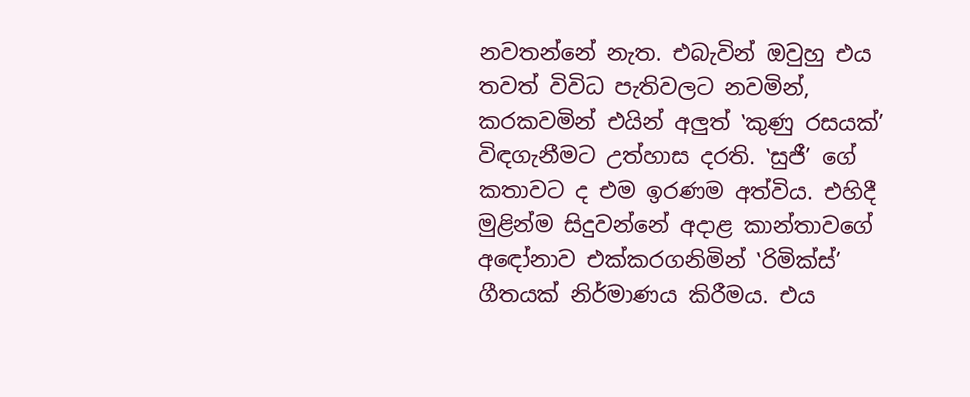නවතන්නේ නැත. එබැවින් ඔවුහු එය තවත් විවිධ පැතිවලට නවමින්, කරකවමින් එයින් අලුත් ‛කුණු රසයක්’ විඳගැනීමට උත්හාස දරති. ‛සුජී’ ගේ කතාවට ද එම ඉරණම අත්විය. එහිදී මුළින්ම සිදුවන්නේ අදාළ කාන්තාවගේ අඳෝනාව එක්කරගනිමින් ‛රිමික්ස්’ ගීතයක් නිර්මාණය කිරීමය. එය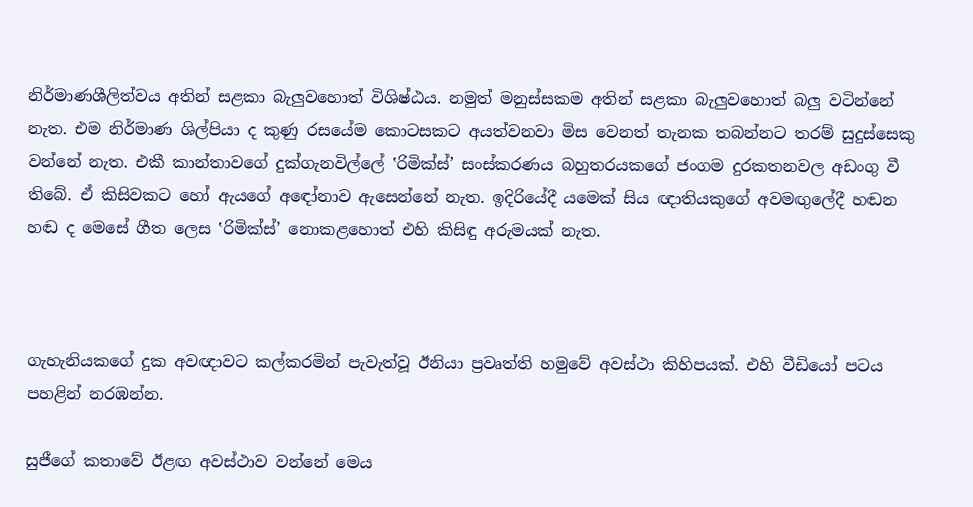නිර්මාණශීලිත්වය අතින් සළකා බැලුවහොත් විශිෂ්ඨය. නමුත් මනුස්සකම අතින් සළකා බැලුවහොත් බලු වටින්නේ නැත. එම නිර්මාණ ශිල්පියා ද කුණු රසයේම කොටසකට අයත්වනවා මිස වෙනත් තැනක තබන්නට තරම් සුදුස්සෙකු වන්නේ නැත. එකී කාන්තාවගේ දුක්ගැනවිල්ලේ ‛රිමික්ස්’ සංස්කරණය බහුතරයකගේ ජංගම දුරකතනවල අඩංගු වී තිබේ. ඒ කිසිවකට හෝ ඇයගේ අඳෝනාව ඇසෙන්නේ නැත. ඉදිරියේදී යමෙක් සිය ඥාතියකුගේ අවමඟුලේදී හඬන හඬ ද මෙසේ ගීත ලෙස ‛රිමික්ස්’ නොකළහොත් එහි කිසිඳු අරුමයක් නැත.



ගැහැනියකගේ දුක අවඥාවට කල්කරමින් පැවැත්වූ ඊනියා ප්‍රවෘත්ති හමුවේ අවස්ථා කිහිපයක්. එහි වීඩියෝ පටය පහළින් නරඹන්න.

සුජීගේ කතාවේ ඊළඟ අවස්ථාව වන්නේ මෙය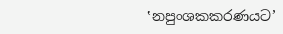‛නපුංශකකරණයට’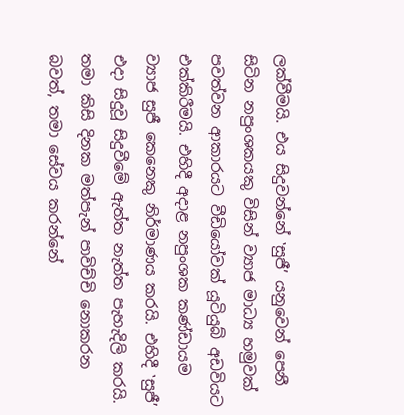ලක්වීමයි. එය සිදුවන්නේ ‛සුජී’ යනුවෙන් පෙනී සිටින නපුංශකයකු විසින් ව්‍යාජ මාධ්‍ය හමුවක් පවත්වන ආකාරයට වීඩියෝවක් යූටියුබ් අඩවියට එක්කිරීමයි. එහිදී අදාළ නපුංශක කණ්ඩායම ව්‍යාජ සුජී කෙනෙකු නිර්මාණය කරයි. එහිදී ‛සුජී’ එදා සිදුවූ සිදුවීමේ ඇත්ත නැත්ත පැහැදිලි කරයි. තමා කිසි දිනක මත්පැන් පාවිච්චි නොකරන බවත්, තමා සේවය කරන්නේ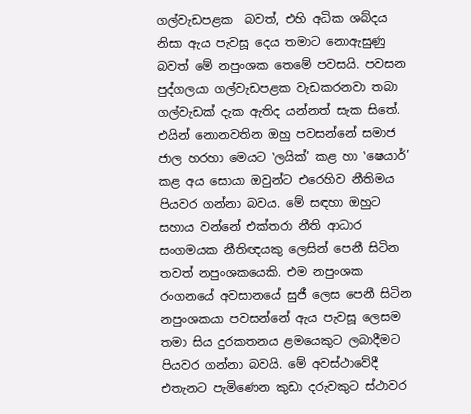ගල්වැඩපළක  බවත්, එහි අධික ශබ්දය නිසා ඇය පැවසූ දෙය තමාට නොඇසුණු බවත් මේ නපුංශක තෙමේ පවසයි. පවසන පුද්ගලයා ගල්වැඩපළක වැඩකරනවා තබා ගල්වැඩක් දැක ඇතිද යන්නත් සැක සිතේ. එයින් නොනවතින ඔහු පවසන්නේ සමාජ ජාල හරහා මෙයට ‛ලයික්’ කළ හා ‛ෂෙයාර්’ කළ අය සොයා ඔවුන්ට එරෙහිව නීතිමය පියවර ගන්නා බවය. මේ සඳහා ඔහුට සහාය වන්නේ එක්තරා නීති ආධාර සංගමයක නීතිඥයකු ලෙසින් පෙනී සිටින තවත් නපුංශකයෙකි. එම නපුංශක රංගනයේ අවසානයේ සුජී ලෙස පෙනී සිටින නපුංශකයා පවසන්නේ ඇය පැවසූ ලෙසම තමා සිය දුරකතනය ළමයෙකුට ලබාදීමට පියවර ගන්නා බවයි. මේ අවස්ථාවේදී එතැනට පැමිණෙන කුඩා දරුවකුට ස්ථාවර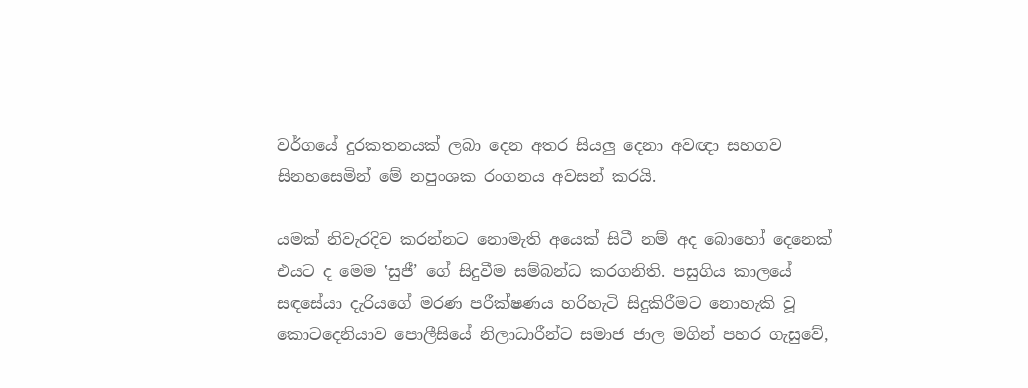වර්ගයේ දුරකතනයක් ලබා දෙන අතර සියලු දෙනා අවඥා සහගව සිනහසෙමින් මේ නපුංශක රංගනය අවසන් කරයි.

යමක් නිවැරදිව කරන්නට නොමැති අයෙක් සිටී නම් අද බොහෝ දෙනෙක් එයට ද මෙම ‛සුජී’ ගේ සිදුවීම සම්බන්ධ කරගනිති. පසුගිය කාලයේ සඳසේයා දැරියගේ මරණ පරීක්ෂණය හරිහැටි සිදුකිරීමට නොහැකි වූ කොටදෙනියාව පොලීසියේ නිලාධාරීන්ට සමාජ ජාල මගින් පහර ගැසුවේ,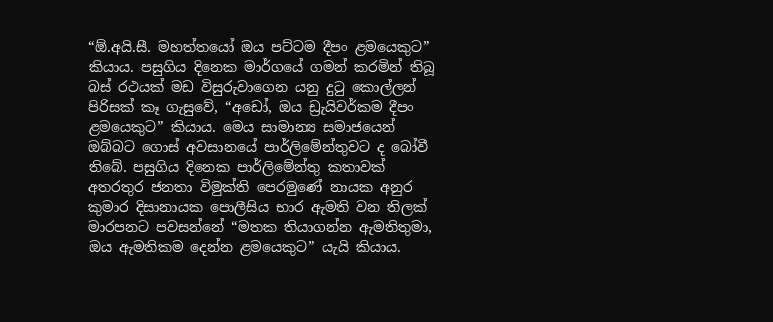“ඕ.අයි.සී. මහත්තයෝ ඔය පට්ටම දීපං ළමයෙකුට” කියාය. පසුගිය දිනෙක මාර්ගයේ ගමන් කරමින් තිබූ බස් රථයක් මඩ විසුරුවාගෙන යනු දුටු කොල්ලන් පිරිසක් කෑ ගැසුවේ, “අඩෝ, ඔය ඩ්‍රැයිවර්කම දීපං ළමයෙකුට” කියාය. මෙය සාමාන්‍ය සමාජයෙන් ඔබ්බට ගොස් අවසානයේ පාර්ලිමේන්තුවට ද බෝවී තිබේ. පසුගිය දිනෙක පාර්ලිමේන්තු කතාවක් අතරතුර ජනතා විමුක්ති පෙරමුණේ නායක අනුර කුමාර දිසානායක පොලීසිය භාර ඇමති වන තිලක් මාරපනට පවසන්නේ “මතක තියාගන්න ඇමතිතුමා, ඔය ඇමතිකම දෙන්න ළමයෙකුට” යැයි කියාය.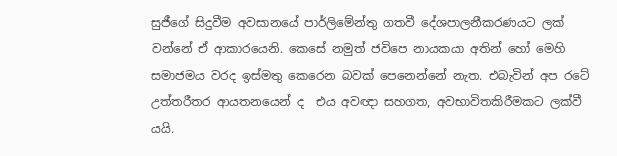සුජීගේ සිදුවීම අවසානයේ පාර්ලිමේන්තු ගතවී දේශපාලනීකරණයට ලක් වන්නේ ඒ ආකාරයෙනි. කෙසේ නමුත් ජවිපෙ නායකයා අතින් හෝ මෙහි සමාජමය වරද ඉස්මතු කෙරෙන බවක් පෙනෙන්නේ නැත. එබැවින් අප රටේ උත්තරීතර ආයතනයෙන් ද  එය අවඥා සහගත, අවභාවිතකිරීමකට ලක්වී යයි.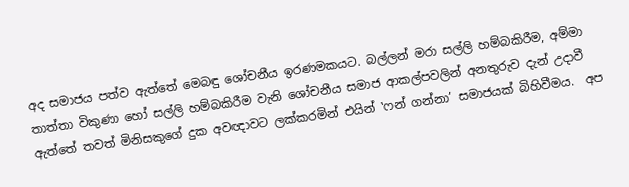අද සමාජය පත්ව ඇත්තේ මෙබඳු ශෝචනීය ඉරණමකයට. බල්ලන් මරා සල්ලි හම්බකිරීම, අම්මා තාත්තා විකුණා හෝ සල්ලි හම්බකිරීම වැනි ශෝචනීය සමාජ ආකල්පවලින් අනතුරුව දැන් උදාවී ඇත්තේ තවත් මිනිසකුගේ දුක අවඥාවට ලක්කරමින් එයින් ‛ෆන් ගන්නා’ සමාජයක් බිහිවීමය.  අප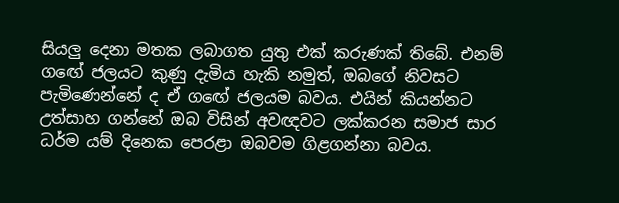සියලු දෙනා මතක ලබාගත යුතු එක් කරුණක් තිබේ. එනම් ගඟේ ජලයට කුණු දැමිය හැකි නමුත්, ඔබගේ නිවසට පැමිණෙන්නේ ද ඒ ගඟේ ජලයම බවය. එයින් කියන්නට උත්සාහ ගන්නේ ඔබ විසින් අවඥවට ලක්කරන සමාජ සාර ධර්ම යම් දිනෙක පෙරළා ඔබවම ගිළගන්නා බවය.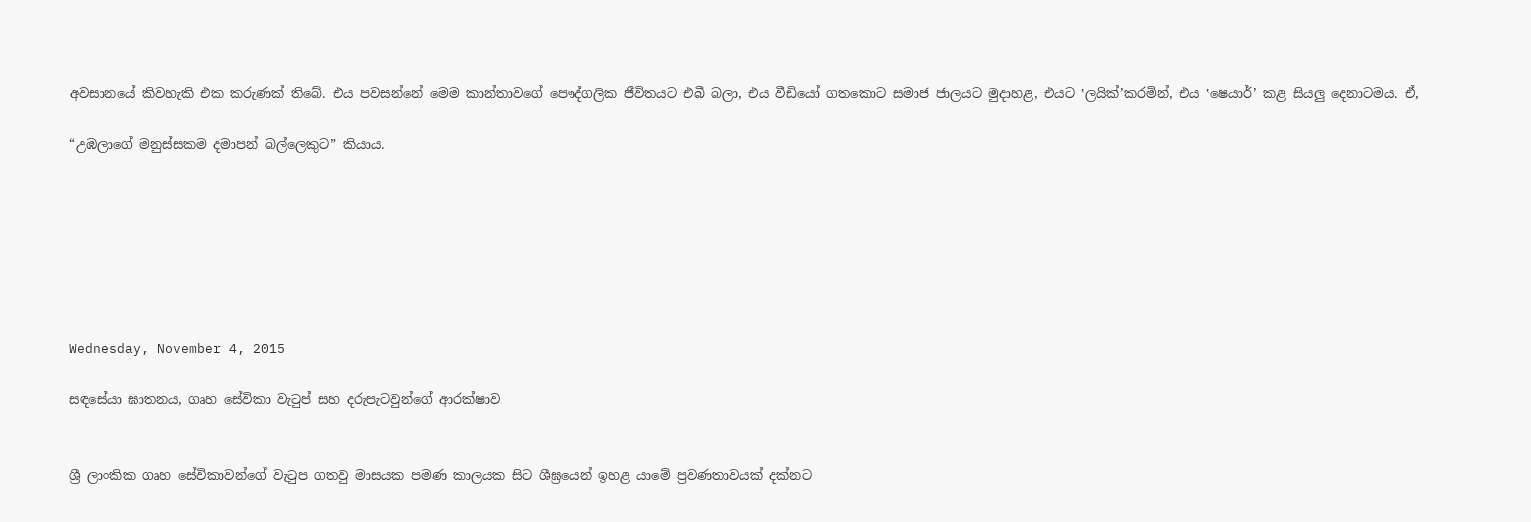අවසානයේ කිවහැකි එක කරුණක් තිබේ. එය පවසන්නේ මෙම කාන්තාවගේ පෞද්ගලික ජීවිතයට එබී බලා, එය වීඩියෝ ගතකොට සමාජ ජාලයට මුදාහළ, එයට ‛ලයික්’කරමින්, එය ‛ෂෙයාර්’ කළ සියලු දෙනාටමය. ඒ,

“උඹලාගේ මනුස්සකම දමාපන් බල්ලෙකුට” කියාය.







Wednesday, November 4, 2015

සඳසේයා ඝාතනය, ගෘහ සේවිකා වැටුප් සහ දරුපැටවුන්ගේ ආරක්ෂාව


ශ්‍රී ලාංකික ගෘහ සේවිකාවන්ගේ වැටුප ගතවු මාසයක පමණ කාලයක සිට ශීඝ්‍රයෙන් ඉහළ යාමේ ප්‍රවණතාවයක් දක්නට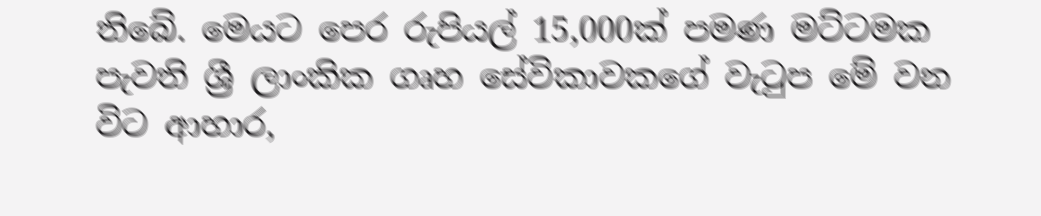තිබේ. මෙයට පෙර රුපියල් 15,000ක් පමණ මට්ටමක පැවති ශ්‍රී ලාංකික ගෘහ සේවිකාවකගේ වැටුප මේ වන විට ආහාර,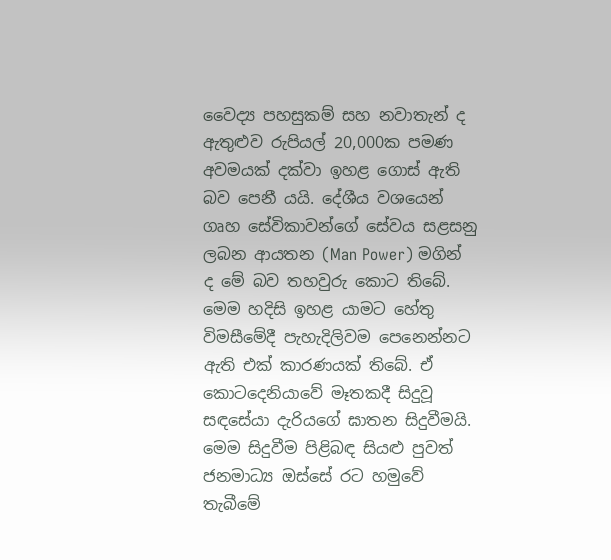වෛද්‍ය පහසුකම් සහ නවාතැන් ද ඇතුළුව රුපියල් 20,000ක පමණ අවමයක් දක්වා ඉහළ ගොස් ඇති බව පෙනී යයි. දේශීය වශයෙන් ගෘහ සේවිකාවන්ගේ සේවය සළසනු ලබන ආයතන (Man Power) මගින් ද මේ බව තහවුරු කොට තිබේ. මෙම හදිසි ඉහළ යාමට හේතු විමසීමේදී පැහැදිලිවම පෙනෙන්නට ඇති එක් කාරණයක් තිබේ. ඒ කොටදෙනියාවේ මෑතකදී සිදුවූ සඳසේයා දැරියගේ ඝාතන සිදුවීමයි. මෙම සිදුවීම පිළිබඳ සියළු පුවත් ජනමාධ්‍ය ඔස්සේ රට හමුවේ තැබීමේ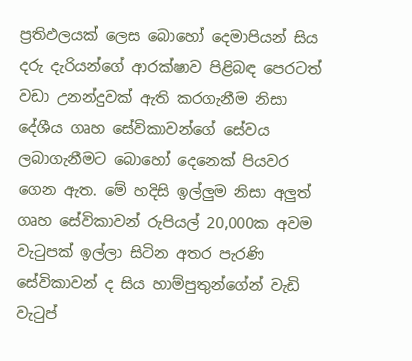ප්‍රතිඵලයක් ලෙස බොහෝ දෙමාපියන් සිය දරු දැරියන්ගේ ආරක්ෂාව පිළිබඳ පෙරටත් වඩා උනන්දුවක් ඇති කරගැනීම නිසා  දේශීය ගෘහ සේවිකාවන්ගේ සේවය ලබාගැනීමට බොහෝ දෙනෙක් පියවර ගෙන ඇත. මේ හදිසි ඉල්ලුම නිසා අලුත් ගෘහ සේවිකාවන් රුපියල් 20,000ක අවම වැටුපක් ඉල්ලා සිටින අතර පැරණි සේවිකාවන් ද සිය හාම්පුතුන්ගේන් වැඩි වැටුප්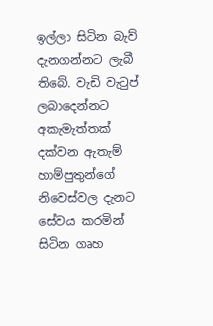ඉල්ලා සිටින බැව් දැනගන්නට ලැබී තිබේ. වැඩි වැටුප් ලබාදෙන්නට අකැමැත්තක් දක්වන ඇතැම් හාම්පුතුන්ගේ නිවෙස්වල දැනට සේවය කරමින් සිටින ගෘහ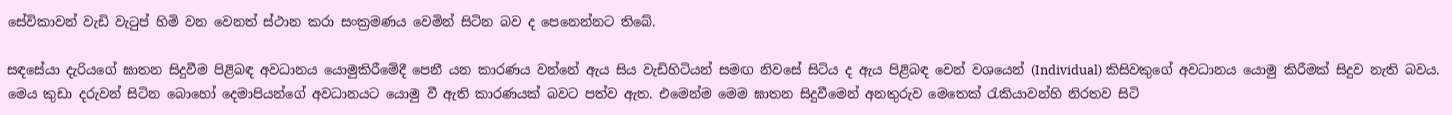සේවිකාවන් වැඩි වැටුප් හිමි වන වෙනත් ස්ථාන කරා සංක්‍රමණය වෙමින් සිටින බව ද පෙනෙන්නට තිබේ.

සඳසේයා දැරියගේ ඝාතන සිදුවීම පිළිබඳ අවධානය යොමුකිරීමේදී පෙනී යන කාරණය වන්නේ ඇය සිය වැඩිහිටියන් සමඟ නිවසේ සිටිය ද ඇය පිළිබඳ වෙන් වශයෙන් (Individual) කිසිවකුගේ අවධානය යොමු කිරීමක් සිදුව නැති බවය. මෙය කුඩා දරුවන් සිටින බොහෝ දෙමාපියන්ගේ අවධානයට යොමු වී ඇති කාරණයක් බවට පත්ව ඇත. එමෙන්ම මෙම ඝාතන සිදුවීමෙන් අනතුරුව මෙතෙක් රැකියාවන්හි නිරතව සිටි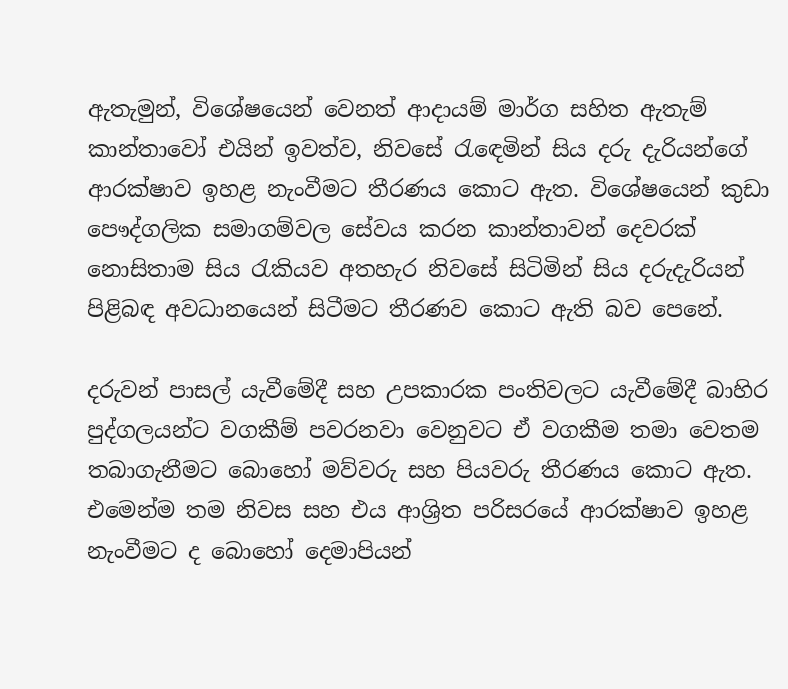ඇතැමුන්, විශේෂයෙන් වෙනත් ආදායම් මාර්ග සහිත ඇතැම් කාන්තාවෝ එයින් ඉවත්ව, නිවසේ රැඳෙමින් සිය දරු දැරියන්ගේ ආරක්ෂාව ඉහළ නැංවීමට තීරණය කොට ඇත. විශේෂයෙන් කුඩා පෞද්ගලික සමාගම්වල සේවය කරන කාන්තාවන් දෙවරක් නොසිතාම සිය රැකියව අතහැර නිවසේ සිටිමින් සිය දරුදැරියන් පිළිබඳ අවධානයෙන් සිටීමට තීරණව කොට ඇති බව පෙනේ.

දරුවන් පාසල් යැවීමේදී සහ උපකාරක පංතිවලට යැවීමේදී බාහිර පුද්ගලයන්ට වගකීම් පවරනවා වෙනුවට ඒ වගකීම තමා වෙතම තබාගැනීමට බොහෝ මව්වරු සහ පියවරු තීරණය කොට ඇත. එමෙන්ම තම නිවස සහ එය ආශ්‍රිත පරිසරයේ ආරක්ෂාව ඉහළ නැංවීමට ද බොහෝ දෙමාපියන්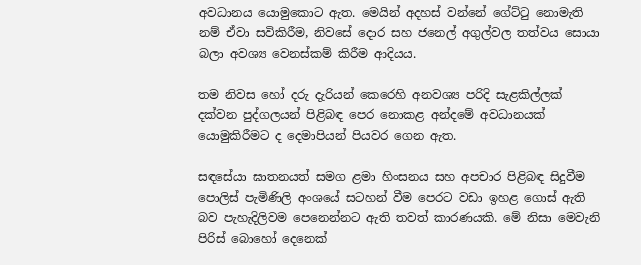අවධානය යොමුකොට ඇත. මෙයින් අදහස් වන්නේ ගේට්ටු නොමැති නම් ඒවා සවිකිරීම, නිවසේ දොර සහ ජනෙල් අගුල්වල තත්වය සොයා බලා අවශ්‍ය වෙනස්කම් කිරීම ආදියය.

තම නිවස හෝ දරු දැරියන් කෙරෙහි අනවශ්‍ය පරිදි සැළකිල්ලක් දක්වන පුද්ගලයන් පිළිබඳ පෙර නොකළ අන්දමේ අවධානයක් යොමුකිරීමට ද දෙමාපියන් පියවර ගෙන ඇත.

සඳසේයා ඝාතනයත් සමග ළමා හිංසනය සහ අපචාර පිළිබඳ සිදුවීම පොලිස් පැමිණිලි අංශයේ සටහන් වීම පෙරට වඩා ඉහළ ගොස් ඇති බව පැහැදිලිවම පෙනෙන්නට ඇති තවත් කාරණයකි. මේ නිසා මෙවැනි පිරිස් බොහෝ දෙනෙක්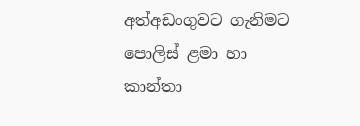අත්අඩංගුවට ගැනිමට පොලිස් ළමා හා කාන්තා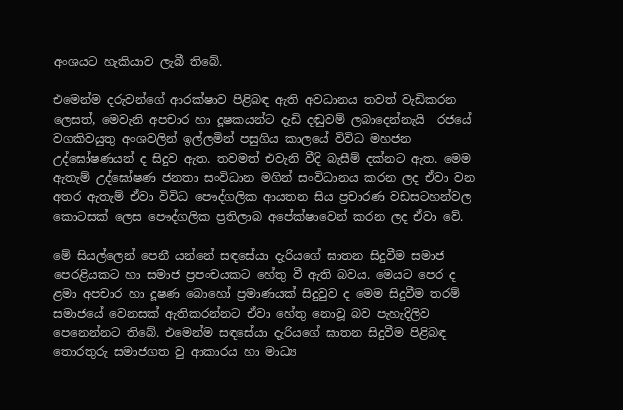අංශයට හැකියාව ලැබී තිබේ.

එමෙන්ම දරුවන්ගේ ආරක්ෂාව පිළිබඳ ඇති අවධානය තවත් වැඩිකරන ලෙසත්, මෙවැනි අපචාර හා දූෂකයන්ට දැඩි දඬුවම් ලබාදෙන්නැයි  රජයේ වගකිවයුතු අංශවලින් ඉල්ලමින් පසුගිය කාලයේ විවිධ මහජන උද්ඝෝෂණයන් ද සිදුව ඇත. තවමත් එවැනි වීදි බැසීම් දක්නට ඇත. මෙම ඇතැම් උද්ඝෝෂණ ජනතා සංවිධාන මගින් සංවිධානය කරන ලද ඒවා වන අතර ඇතැම් ඒවා විවිධ පෞද්ගලික ආයතන සිය ප්‍රචාරණ වඩසටහන්වල කොටසක් ලෙස පෞද්ගලික ප්‍රතිලාබ අපේක්ෂාවෙන් කරන ලද ඒවා වේ.

මේ සියල්ලෙන් පෙනී යන්නේ සඳසේයා දැරියගේ ඝාතන සිදුවීම සමාජ පෙරළියකට හා සමාජ ප්‍රපංචයකට හේතු වී ඇති බවය. මෙයට පෙර ද ළමා අපචාර හා දූෂණ බොහෝ ප්‍රමාණයක් සිදුවුව ද මෙම සිදුවීම තරම් සමාජයේ වෙනසක් ඇතිකරන්නට ඒවා හේතු නොවූ බව පැහැදිලිව පෙනෙන්නට තිබේ. එමෙන්ම සඳසේයා දැරියගේ ඝාතන සිදුවීම පිළිබඳ තොරතුරු සමාජගත වු ආකාරය හා මාධ්‍ය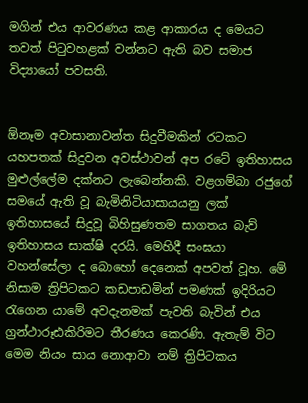මගින් එය ආවරණය කළ ආකාරය ද මෙයට තවත් පිටුවහළක් වන්නට ඇති බව සමාජ විද්‍යායෝ පවසති.


ඕනෑම අවාසානාවන්ත සිදුවීමකින් රටකට යහපතක් සිදුවන අවස්ථාවන් අප රටේ ඉතිහාසය මුළුල්ලේම දක්නට ලැබෙන්නකි. වළගම්බා රජුගේ සමයේ ඇති වූ බැමිනිටියාසායයනු ලක් ඉතිහාසයේ සිදුවූ බිහිසුණතම සාගතය බැව් ඉතිහාසය සාක්ෂි දරයි. මෙහිදී සංඝයා වහන්සේලා ද බොහෝ දෙනෙක් අපවත් වූහ. මේ නිසාම ත්‍රිපිටකට කඩපාඩමින් පමණක් ඉදිරියට රැගෙන යාමේ අවදැනමක් පැවති බැවින් එය ග්‍රන්ථාරූඪකිරිමට තීරණය කෙරණි. ඇතැම් විට මෙම නියං සාය නොආවා නම් ත්‍රිපිටකය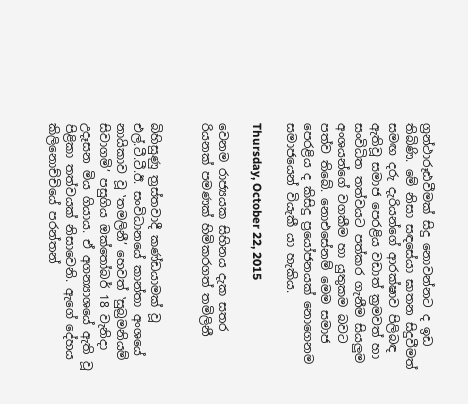ග්‍රන්ථාරූඪවීමක් සිදු නොවන්නට ද ඉඩ තිබිණි. මේ නිසා සඳසේයා ඝාතන සිදුවීමත් සමඟ දරු දැරියන්ගේ ආරක්ෂාව පිලිබඳ ඇතිවූ සමාජ පෙරළිය වඩාත් ක්‍රමවත් හා සංවිධිත තත්වයට පත්කර ගැනීම සියලුම අංශයන්ගේ වගකීම හා යුතුකම බවට පත්ව තිබේ. නොඑසේනම් මෙම සමාජ පෙරළිය ද කිසිදු ප්‍රයෝජනයක් නොගෙනම සමාජයෙන් වියැකී යා හැකිය.

Thursday, October 22, 2015

වෙනම රාජ්‍යයක සිහිනය දැක සතර රියනක් පමණක් හිමිකරගත් තමිලිනී


බිහිසුණු ත්‍රස්තවාදී කණ්ඩයාමක් වූ එල්.ටී.ටී.ඊ. සංවිධානයේ කාන්තා අංශයේ නායිකාව වූ ‛තමලිනී’ හෙවත් ‛සුබ්‍රමනියම් සිවාගමි’ පසුගිය ඔක්තෝබර් 18 වැනිදා උදෑසන මිය ගියාය. ඒ අගන්‍යාශයේ ඇති වූ පිළිකා තත්වයක් නිසාවෙනි. ඇගේ දේහය කිලිනොච්චියේ පරන්තන්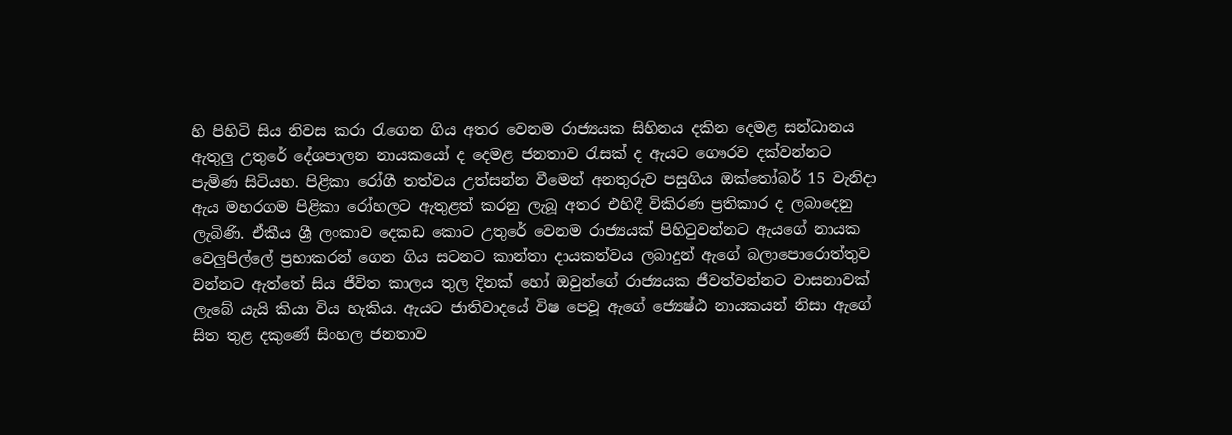හි පිහිටි සිය නිවස කරා රැගෙන ගිය අතර වෙනම රාජ්‍යයක සිහිනය දකින දෙමළ සන්ධානය ඇතුලු උතුරේ දේශපාලන නායකයෝ ද දෙමළ ජනතාව රැසක් ද ඇයට ගෞරව දක්වන්නට පැමිණ සිටියහ. පිළිකා රෝගී තත්වය උත්සන්න වීමෙන් අනතුරුව පසුගිය ඔක්තෝබර් 15 වැනිදා ඇය මහරගම පිළිකා රෝහලට ඇතුළත් කරනු ලැබූ අතර එහිදී විකිරණ ප්‍රතිකාර ද ලබාදෙනු ලැබිණි. ඒකීය ශ්‍රී ලංකාව දෙකඩ කොට උතුරේ වෙනම රාජ්‍යයක් පිහිටුවන්නට ඇයගේ නායක වෙලුපිල්ලේ ප්‍රභාකරන් ගෙන ගිය සටනට කාන්තා දායකත්වය ලබාදුන් ඇගේ බලාපොරොත්තුව වන්නට ඇත්තේ සිය ජීවිත කාලය තුල දිනක් හෝ ඔවුන්ගේ රාජ්‍යයක ජීවත්වන්නට වාසනාවක් ලැබේ යැයි කියා විය හැකිය. ඇයට ජාතිවාදයේ විෂ පෙවූ ඇගේ ජ්‍යෙෂ්ඨ නායකයන් නිසා ඇගේ සිත තුළ දකුණේ සිංහල ජනතාව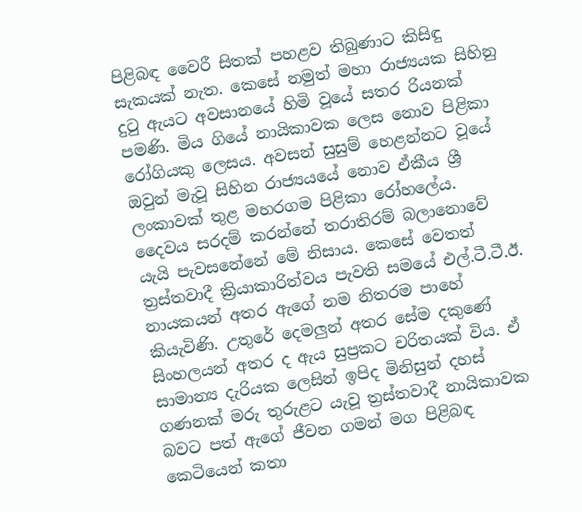පිළිබඳ වෛරී සිතක් පහළව තිබුණාට කිසිඳු සැකයක් නැත. කෙසේ නමුත් මහා රාජ්‍යයක සිහිනු දුටු ඇයට අවසානයේ හිමි වූයේ සතර රියනක් පමණි. මිය ගියේ නායිකාවක ලෙස නොව පිළිකා රෝගියකු ලෙසය. අවසන් සුසුම් හෙළන්නට වූයේ ඔවුන් මැවූ සිහින රාජ්‍යයයේ නොව ඒකීය ශ්‍රී ලංකාවක් තුළ මහරගම පිළිකා රෝහලේය. දෛවය සරදම් කරන්නේ තරාතිරම් බලානොවේ යැයි පැවසනේනේ මේ නිසාය. කෙසේ වෙතත් ත්‍රස්තවාදී ක්‍රියාකාරිත්වය පැවති සමයේ එල්.ටී.ටී.ඊ. නායකයන් අතර ඇගේ නම නිතරම පාහේ කියැවිණි. උතුරේ දෙමලුන් අතර සේම දකුණේ සිංහලයන් අතර ද ඇය සුප්‍රකට චරිතයක් විය. ඒ සාමාන්‍ය දැරියක ලෙසින් ඉපිද මිනිසුන් දහස් ගණනක් මරු තුරුළට යැවූ ත්‍රස්තවාදී නායිකාවක බවට පත් ඇගේ ජීවන ගමන් මග පිළිබඳ කෙටියෙන් කතා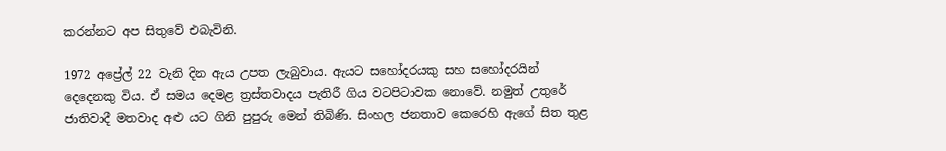කරන්නට අප සිතුවේ එබැවිනි.

1972 අප්‍රේල් 22 වැනි දින ඇය උපත ලැබුවාය. ඇයට සහෝදරයකු සහ සහෝදරයින් දෙදෙනකු විය. ඒ සමය දෙමළ ත්‍රස්තවාදය පැතිරී ගිය වටපිටාවක නොවේ. නමුත් උතුරේ ජාතිවාදී මතවාද අළු යට ගිනි පුපුරු මෙන් තිබිණි. සිංහල ජනතාව කෙරෙහි ඇගේ සිත තුළ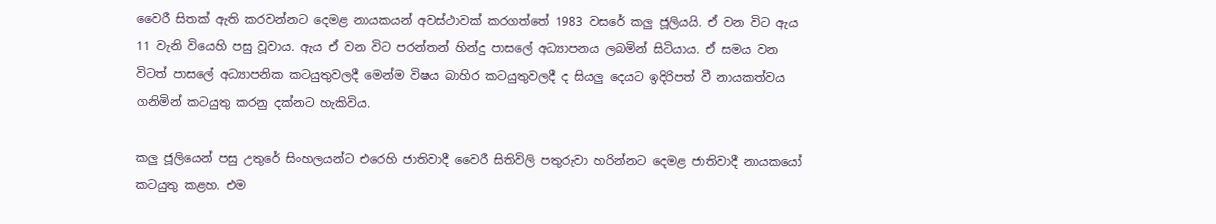වෛරී සිතක් ඇති කරවන්නට දෙමළ නායකයන් අවස්ථාවක් කරගත්තේ 1983 වසරේ කලු ජූලියයි. ඒ වන විට ඇය 11 වැනි වියෙහි පසු වූවාය. ඇය ඒ වන විට පරන්තන් හින්දු පාසලේ අධ්‍යාපනය ලබමින් සිටියාය. ඒ සමය වන විටත් පාසලේ අධ්‍යාපනික කටයුතුවලදී මෙන්ම විෂය බාහිර කටයුතුවලදී ද සියලු දෙයට ඉදිරිපත් වී නායකත්වය ගනිමින් කටයුතු කරනු දක්නට හැකිවිය.

කලු ජූලියෙන් පසු උතුරේ සිංහලයන්ට එරෙහි ජාතිවාදී වෛරී සිතිවිලි පතුරුවා හරින්නට දෙමළ ජාතිවාදී නායකයෝ කටයුතු කළහ. එම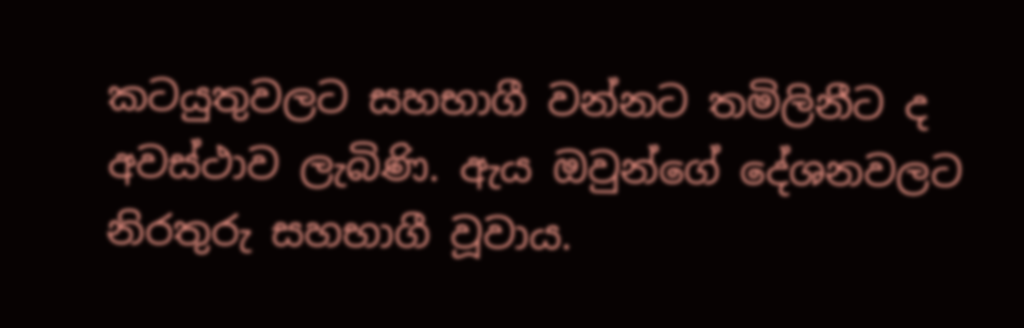කටයුතුවලට සහභාගී වන්නට තමිලිනීට ද අවස්ථාව ලැබිණි. ඇය ඔවුන්ගේ දේශනවලට නිරතුරු සහභාගී වූවාය.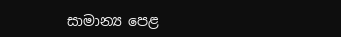සාමාන්‍ය පෙළ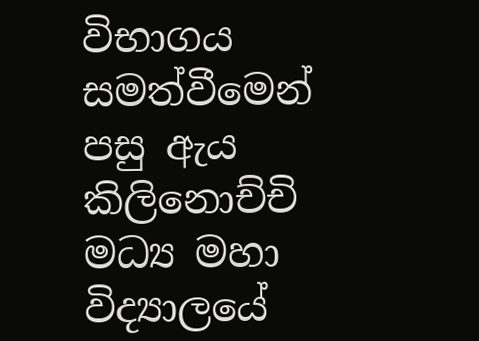විභාගය සමත්වීමෙන් පසු ඇය කිලිනොච්චි මධ්‍ය මහා විද්‍යාලයේ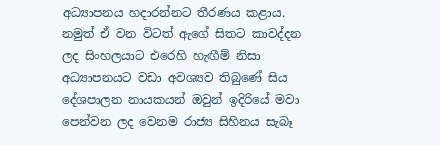අධ්‍යාපනය හදාරන්නට තීරණය කළාය. නමුත් ඒ වන විටත් ඇගේ සිතට කාවද්දන ලද සිංහලයාට එරෙහි හැඟීම් නිසා අධ්‍යාපනයට වඩා අවශ්‍යව තිබුණේ සිය දේශපාලන නායකයන් ඔවුන් ඉදිරියේ මවා පෙන්වන ලද වෙනම රාජ්‍ය සිහිනය සැබෑ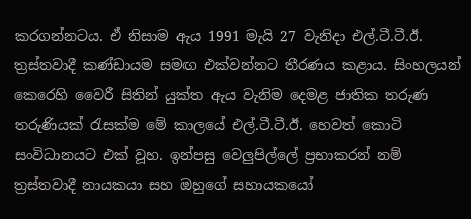කරගන්නටය. ඒ නිසාම ඇය 1991 මැයි 27 වැනිදා එල්.ටී.ටී.ඊ. ත්‍රස්තවාදී කණ්ඩායම සමඟ එක්වන්නට තීරණය කළාය. සිංහලයන් කෙරෙහි වෛරී සිතින් යුක්ත ඇය වැනිම දෙමළ ජාතික තරුණ තරුණියක් රැසක්ම මේ කාලයේ එල්.ටී.ටී.ඊ. හෙවත් කොටි සංවිධානයට එක් වූහ. ඉන්පසු වෙලුපිල්ලේ ප්‍රභාකරන් නම් ත්‍රස්තවාදී නායකයා සහ ඔහුගේ සහායකයෝ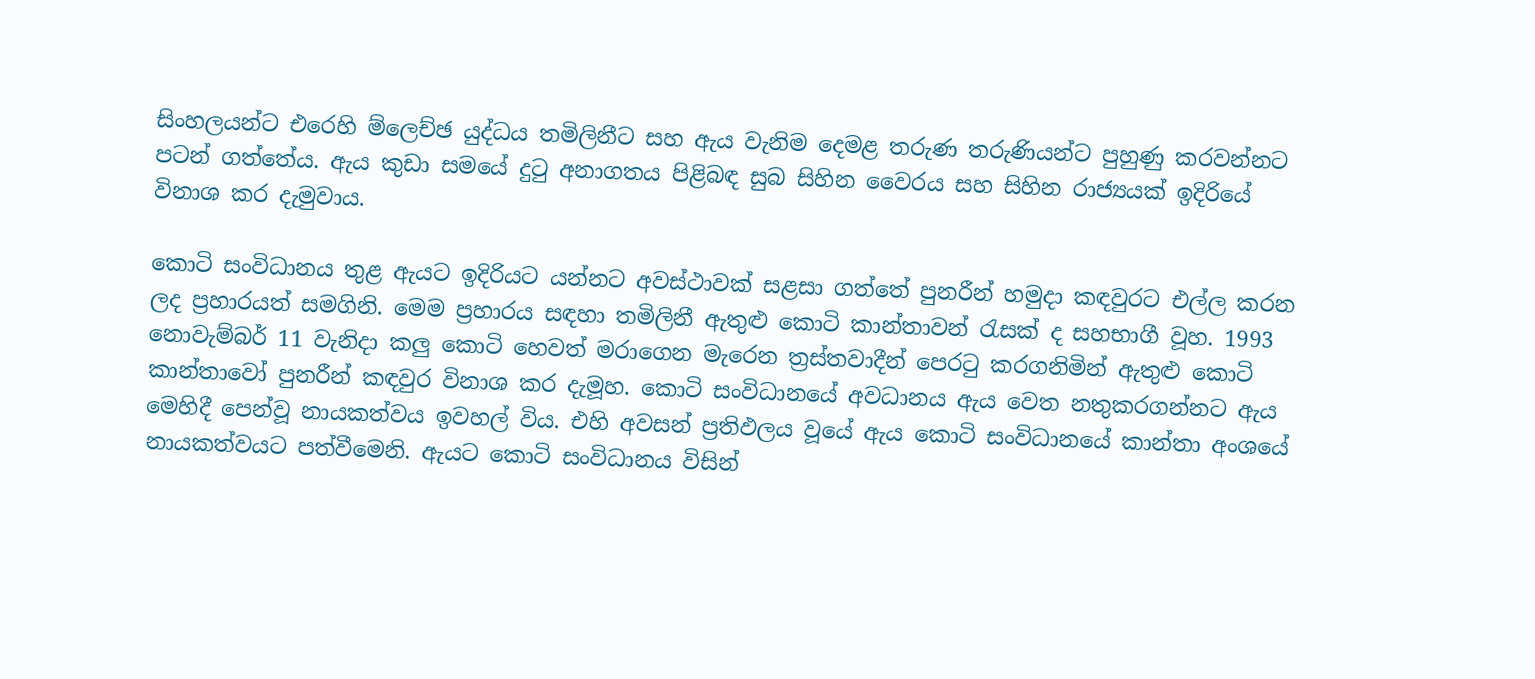සිංහලයන්ට එරෙහි ම්ලෙච්ඡ යුද්ධය තමිලිනීට සහ ඇය වැනිම දෙමළ තරුණ තරුණියන්ට පුහුණු කරවන්නට පටන් ගත්තේය. ඇය කුඩා සමයේ දුටු අනාගතය පිළිබඳ සුබ සිහින වෛරය සහ සිහින රාජ්‍යයක් ඉදිරියේ විනාශ කර දැමුවාය.

කොටි සංවිධානය තුළ ඇයට ඉදිරියට යන්නට අවස්ථාවක් සළසා ගත්තේ පුනරීන් හමුදා කඳවුරට එල්ල කරන ලද ප්‍රහාරයත් සමගිනි. මෙම ප්‍රහාරය සඳහා තමිලිනී ඇතුළු කොටි කාන්තාවන් රැසක් ද සහභාගී වූහ. 1993 නොවැම්බර් 11 වැනිදා කලු කොටි හෙවත් මරාගෙන මැරෙන ත්‍රස්තවාදීන් පෙරටු කරගනිමින් ඇතුළු කොටි කාන්තාවෝ පුනරීන් කඳවුර විනාශ කර දැමූහ. කොටි සංවිධානයේ අවධානය ඇය වෙත නතුකරගන්නට ඇය මෙහිදී පෙන්වූ නායකත්වය ඉවහල් විය. එහි අවසන් ප්‍රතිඵලය වූයේ ඇය කොටි සංවිධානයේ කාන්තා අංශයේ නායකත්වයට පත්වීමෙනි. ඇයට කොටි සංවිධානය විසින්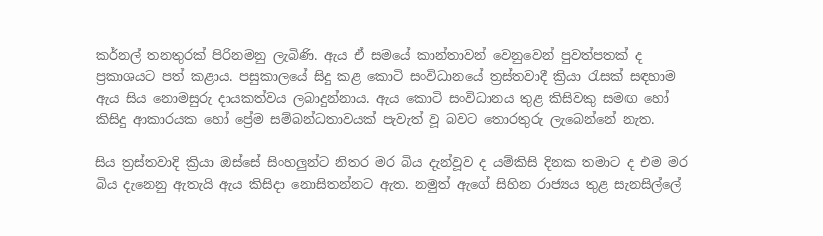කර්නල් තනතුරක් පිරිනමනු ලැබිණි. ඇය ඒ සමයේ කාන්තාවන් වෙනුවෙන් පුවත්පතක් ද ප්‍රකාශයට පත් කළාය. පසුකාලයේ සිදු කළ කොටි සංවිධානයේ ත්‍රස්තවාදී ක්‍රියා රැසක් සඳහාම ඇය සිය නොමසුරු දායකත්වය ලබාදුන්නාය. ඇය කොටි සංවිධානය තුළ කිසිවකු සමඟ හෝ කිසිදු ආකාරයක හෝ ප්‍රේම සම්බන්ධතාවයක් පැවැත් වූ බවට තොරතුරු ලැබෙන්නේ නැත.

සිය ත්‍රස්තවාදි ක්‍රියා ඔස්සේ සිංහලුන්ට නිතර මර බිය දැන්වූව ද යම්කිසි දිනක තමාට ද එම මර බිය දැනෙනු ඇතැයි ඇය කිසිදා නොසිතන්නට ඇත. නමුත් ඇගේ සිහින රාජ්‍යය තුළ සැනසිල්ලේ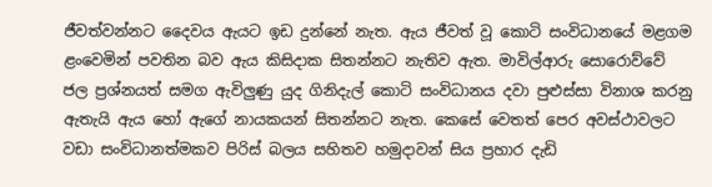ජීවත්වන්නට දෛවය ඇයට ඉඩ දුන්නේ නැත. ඇය ජීවත් වූ කොටි සංවිධානයේ මළගම ළංවෙමින් පවතින බව ඇය කිසිදාක සිතන්නට නැතිව ඇත. මාවිල්ආරු සොරොව්වේ ජල ප්‍රශ්නයත් සමග ඇවිලුණු යුද ගිනිදැල් කොටි සංවිධානය දවා පුළුස්සා විනාශ කරනු ඇතැයි ඇය හෝ ඇගේ නායකයන් සිතන්නට නැත. කෙසේ වෙතත් පෙර අවස්ථාවලට වඩා සංවිධානත්මකව පිරිස් බලය සහිතව හමුදාවන් සිය ප්‍රහාර දැඩි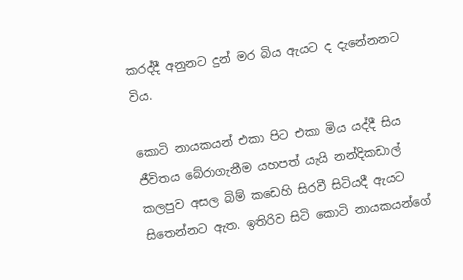කරද්දී අනුනට දුන් මර බිය ඇයට ද දැනේනනට විය.

කොටි නායකයන් එකා පිට එකා මිය යද්දී සිය ජීවිතය බේරාගැනීම යහපත් යැයි නන්දිකඩාල් කලපුව අසල බිම් කඩෙහි සිරවී සිටියදී ඇයට සිතෙන්නට ඇත. ඉතිරිව සිටි කොටි නායකයන්ගේ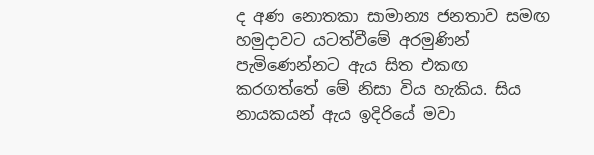ද අණ නොතකා සාමාන්‍ය ජනතාව සමඟ හමුදාවට යටත්වීමේ අරමුණින් පැමිණෙන්නට ඇය සිත එකඟ කරගත්තේ මේ නිසා විය හැකිය. සිය නායකයන් ඇය ඉදිරියේ මවා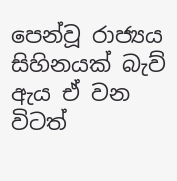පෙන්වූ රාජ්‍යය සිහිනයක් බැව් ඇය ඒ වන විටත්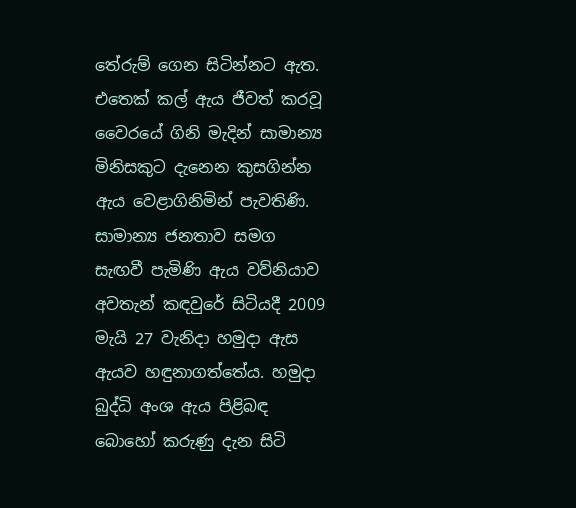තේරුම් ගෙන සිටින්නට ඇත. එතෙක් කල් ඇය ජීවත් කරවූ වෛරයේ ගිනි මැදින් සාමාන්‍ය මිනිසකුට දැනෙන කුසගින්න ඇය වෙළාගිනිමින් පැවතිණි. සාමාන්‍ය ජනතාව සමග සැඟවී පැමිණි ඇය වව්නියාව අවතැන් කඳවුරේ සිටියදී 2009 මැයි 27 වැනිදා හමුදා ඇස ඇයව හඳුනාගත්තේය. හමුදා බුද්ධි අංශ ඇය පිළිබඳ බොහෝ කරුණු දැන සිටි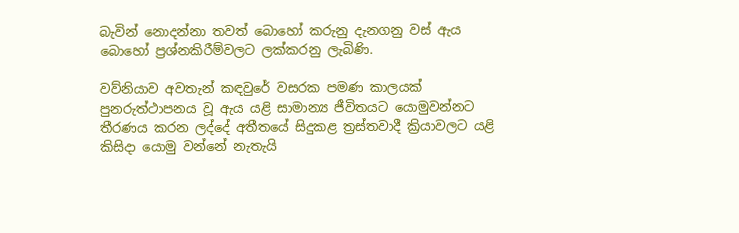බැවින් නොදන්නා තවත් බොහෝ කරුනු දැනගනු වස් ඇය බොහෝ ප්‍රශ්නකිරීම්වලට ලක්කරනු ලැබිණි.

වව්නියාව අවතැන් කඳවුරේ වසරක පමණ කාලයක් පුනරුත්ථාපනය වූ ඇය යළි සාමාන්‍ය ජීවිතයට යොමුවන්නට තීරණය කරන ලද්දේ අතීතයේ සිදුකළ ත්‍රස්තවාදී ක්‍රියාවලට යළි කිසිදා යොමු වන්නේ නැතැයි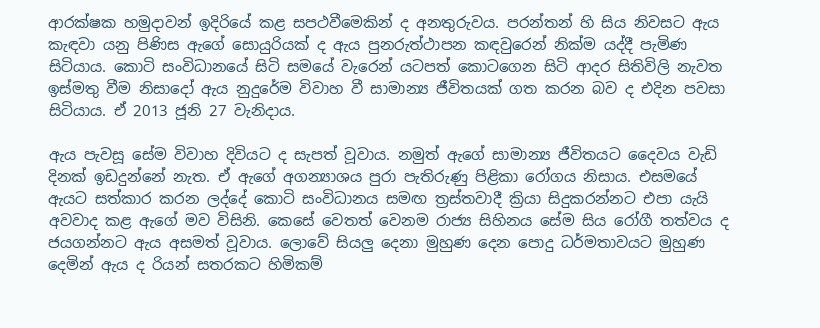ආරක්ෂක හමුදාවන් ඉදිරියේ කළ සපථවීමෙකින් ද අනතුරුවය. පරන්තන් හි සිය නිවසට ඇය කැඳවා යනු පිණිස ඇගේ සොයුරියක් ද ඇය පුනරුත්ථාපන කඳවුරෙන් නික්ම යද්දී පැමිණ සිටියාය. කොටි සංවිධානයේ සිටි සමයේ වැරෙන් යටපත් කොටගෙන සිටි ආදර සිතිවිලි නැවත ඉස්මතු වීම නිසාදෝ ඇය නුදුරේම විවාහ වී සාමාන්‍ය ජීවිතයක් ගත කරන බව ද එදින පවසා සිටියාය. ඒ 2013 ජූනි 27 වැනිදාය.

ඇය පැවසූ සේම විවාහ දිවියට ද සැපත් වූවාය. නමුත් ඇගේ සාමාන්‍ය ජීවිතයට දෛවය වැඩි දිනක් ඉඩදුන්නේ නැත. ඒ ඇගේ අගන්‍යාශය පුරා පැතිරුණු පිළිකා රෝගය නිසාය. එසමයේ ඇයට සත්කාර කරන ලද්දේ කොටි සංවිධානය සමඟ ත්‍රස්තවාදී ක්‍රියා සිදුකරන්නට එපා යැයි අවවාද කළ ඇගේ මව විසිනි. කෙසේ වෙතත් වෙනම රාජ්‍ය සිහිනය සේම සිය රෝගී තත්වය ද ජයගන්නට ඇය අසමත් වූවාය. ලොවේ සියලු දෙනා මුහුණ දෙන පොදු ධර්මතාවයට මුහුණ දෙමින් ඇය ද රියන් සතරකට හිමිකම්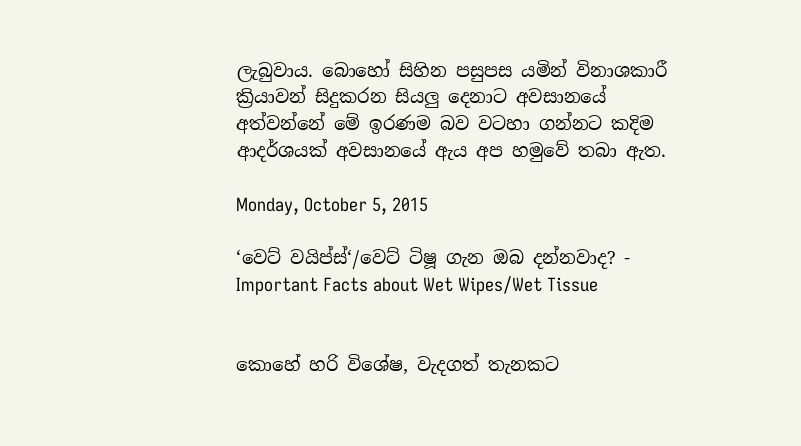ලැබුවාය. බොහෝ සිහින පසුපස යමින් විනාශකාරී ක්‍රියාවන් සිදුකරන සියලු දෙනාට අවසානයේ අත්වන්නේ මේ ඉරණම බව වටහා ගන්නට කදිම ආදර්ශයක් අවසානයේ ඇය අප හමුවේ තබා ඇත.

Monday, October 5, 2015

‘වෙට් වයිප්ස්‘/වෙට් ටිෂූ ගැන ඔබ දන්නවාද? - Important Facts about Wet Wipes/Wet Tissue


කොහේ හරි විශේෂ, වැදගත් තැනකට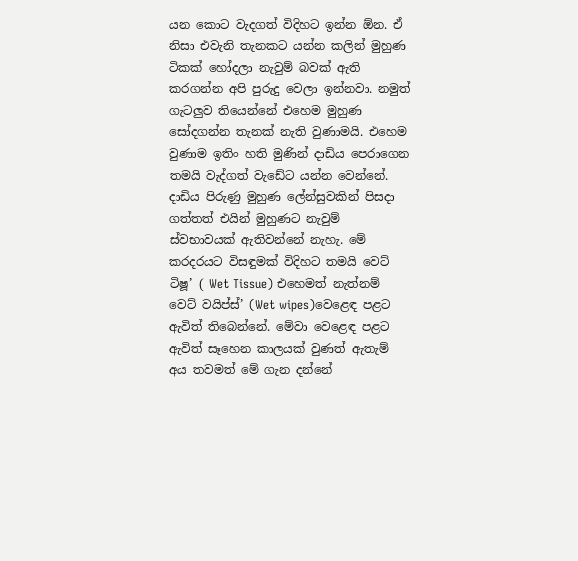යන කොට වැදගත් විදිහට ඉන්න ඕන. ඒ නිසා එවැනි තැනකට යන්න කලින් මුහුණ ටිකක් හෝදලා නැවුම් බවක් ඇති කරගන්න අපි පුරුදු වෙලා ඉන්නවා. නමුත් ගැටලුව තියෙන්නේ එහෙම මුහුණ සෝදගන්න තැනක් නැති වුණාමයි. එහෙම වුණාම ඉතිං හති මුණින් දාඩිය පෙරාගෙන තමයි වැද්ගත් වැඩේට යන්න වෙන්නේ. දාඩිය පිරුණු මුහුණ ලේන්සුවකින් පිසදා ගත්තත් එයින් මුහුණට නැවුම් ස්වභාවයක් ඇතිවන්නේ නැහැ. මේ කරදරයට විසඳුමක් විදිහට තමයි වෙට් ටිෂූ’ ( Wet Tissue) එහෙමත් නැත්නම් වෙට් වයිප්ස්’ (Wet wipes)වෙළෙඳ පළට ඇවිත් තිබෙන්නේ. මේවා වෙළෙඳ පළට ඇවිත් සෑහෙන කාලයක් වුණත් ඇතැම් අය තවමත් මේ ගැන දන්නේ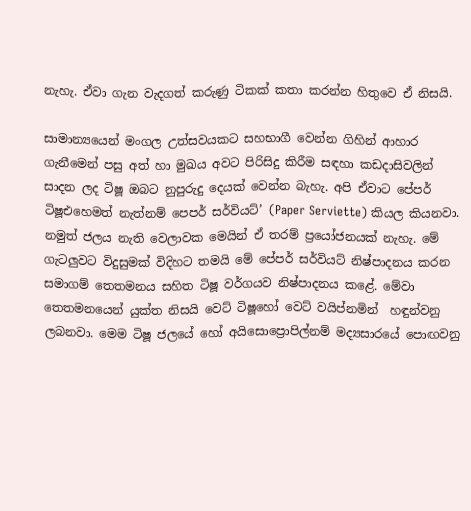නැහැ. ඒවා ගැන වැදගත් කරුණු ටිකක් කතා කරන්න හිතුවෙ ඒ නිසයි.

සාමාන්‍යයෙන් මංගල උත්සවයකට සහභාගී වෙන්න ගිහින් ආහාර ගැනීමෙන් පසු අත් හා මුඛය අවට පිරිසිදු කිරීම සඳහා කඩදාසිවලින් සාදන ලද ටිෂූ ඔබට නුපුරුදු දෙයක් වෙන්න බැහැ. අපි ඒවාට පේපර් ටිෂූඑහෙමත් නැත්නම් පෙපර් සර්වියට්’ (Paper Serviette) කියල කියනවා. නමුත් ජලය නැති වෙලාවක මෙයින් ඒ තරම් ප්‍රයෝජනයක් නැහැ. මේ ගැටලුවට විදුසුමක් විදිහට තමයි මේ පේපර් සර්වියට් නිෂ්පාදනය කරන සමාගම් තෙතමනය සහිත ටිෂූ වර්ගයව නිෂ්පාදනය කළේ. මේවා තෙතමනයෙන් යුක්ත නිසයි වෙට් ටිෂූහෝ වෙට් වයිප්නමින්  හඳුන්වනු ලබනවා. මෙම ටිෂූ ජලයේ හෝ අයිසොප්‍රොපිල්නම් මද්‍යසාරයේ පොඟවනු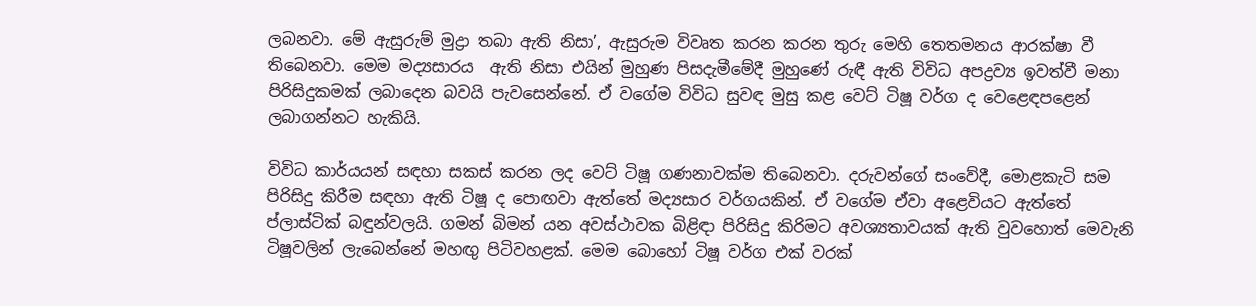ලබනවා. මේ ඇසුරුම් මුද්‍රා තබා ඇති නිසා’, ඇසුරුම විවෘත කරන කරන තුරු මෙහි තෙතමනය ආරක්ෂා වී තිබෙනවා. මෙම මද්‍යසාරය  ඇති නිසා එයින් මුහුණ පිසදැමීමේදී මුහුණේ රුඳී ඇති විවිධ අපද්‍රව්‍ය ඉවත්වී මනා පිරිසිදුකමක් ලබාදෙන බවයි පැවසෙන්නේ. ඒ වගේම විවිධ සුවඳ මුසු කළ වෙට් ටිෂූ වර්ග ද වෙළෙඳපළෙන් ලබාගන්නට හැකියි.

විවිධ කාර්යයන් සඳහා සකස් කරන ලද වෙට් ටිෂූ ගණනාවක්ම තිබෙනවා. දරුවන්ගේ සංවේදී, මොළකැටි සම පිරිසිදු කිරීම සඳහා ඇති ටිෂූ ද පොඟවා ඇත්තේ මද්‍යසාර වර්ගයකින්. ඒ වගේම ඒවා අළෙවියට ඇත්තේ ප්ලාස්ටික් බඳුන්වලයි. ගමන් බිමන් යන අවස්ථාවක බිළිඳා පිරිසිදු කිරිමට අවශ්‍යතාවයක් ඇති වුවහොත් මෙවැනි ටිෂූවලින් ලැබෙන්නේ මහඟු පිටිවහළක්. මෙම බොහෝ ටිෂූ වර්ග එක් වරක්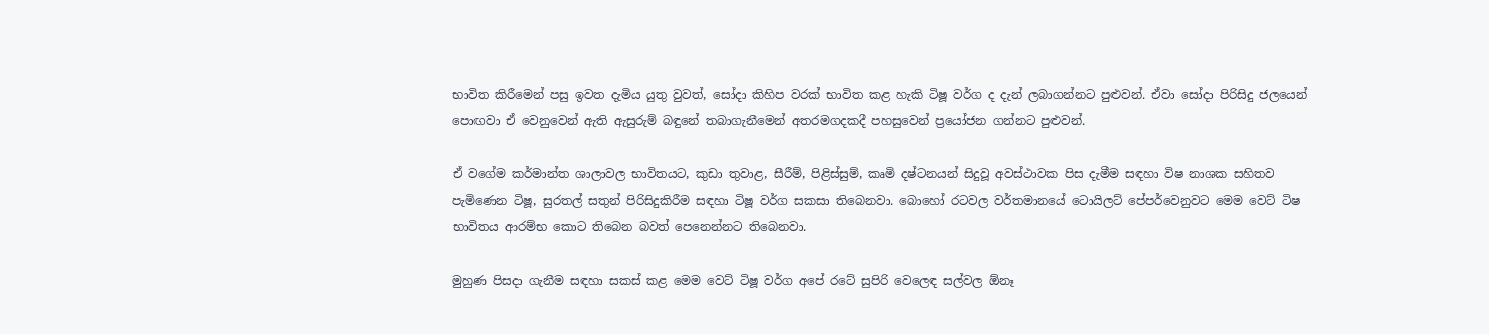භාවිත කිරීමෙන් පසු ඉවත දැමිය යුතු වුවත්, සෝදා කිහිප වරක් භාවිත කළ හැකි ටිෂූ වර්ග ද දැන් ලබාගන්නට පුළුවන්. ඒවා සෝදා පිරිසිදු ජලයෙන් පොඟවා ඒ වෙනුවෙන් ඇති ඇසුරුම් බඳුනේ තබාගැනීමෙන් අතරමගදකදී පහසුවෙන් ප්‍රයෝජන ගන්නට පුළුවන්.

ඒ වගේම කර්මාන්ත ශාලාවල භාවිතයට, කුඩා තුවාළ, සීරීම්, පිළිස්සුම්, කෘමි දෂ්ටනයන් සිදුවූ අවස්ථාවක පිස දැමීම සඳහා විෂ නාශක සහිතව පැමිණෙන ටිෂූ, සුරතල් සතුන් පිරිසිදුකිරීම සඳහා ටිෂූ වර්ග සකසා තිබෙනවා. බොහෝ රටවල වර්තමානයේ ටොයිලට් පේපර්වෙනුවට මෙම වෙට් ටිෂ භාවිතය ආරම්භ කොට තිබෙන බවත් පෙනෙන්නට තිබෙනවා.

මුහුණ පිසදා ගැනීම සඳහා සකස් කළ මෙම වෙට් ටිෂූ වර්ග අපේ රටේ සුපිරි වෙලෙඳ සල්වල ඕනෑ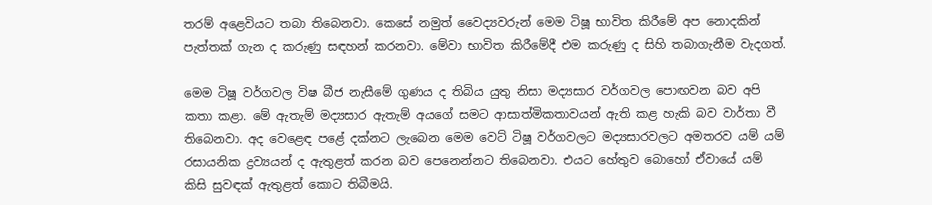තරම් අළෙවියට තබා තිබෙනවා. කෙසේ නමුත් වෛද්‍යවරුන් මෙම ටිෂූ භාවිත කිරීමේ අප නොදකින් පැත්තක් ගැන ද කරුණු සඳහන් කරනවා. මේවා භාවිත කිරීමේදී එම කරුණු ද සිහි තබාගැනීම වැදගත්.

මෙම ටිෂූ වර්ගවල විෂ බීජ නැසීමේ ගුණය ද තිබිය යුතු නිසා මද්‍යසාර වර්ගවල පොඟවන බව අපි කතා කළා. මේ ඇතැම් මද්‍යසාර ඇතැම් අයගේ සමට ආසාත්මිකතාවයන් ඇති කළ හැකි බව වාර්තා වී තිබෙනවා. අද වෙළෙඳ පළේ දක්නට ලැබෙන මෙම වෙට් ටිෂූ වර්ගවලට මද්‍යසාරවලට අමතරව යම් යම් රසායනික ද්‍රව්‍යයන් ද ඇතුළත් කරන බව පෙනෙන්නට තිබෙනවා. එයට හේතුව බොහෝ ඒවායේ යම් කිසි සුවඳක් ඇතුළත් කොට තිබීමයි.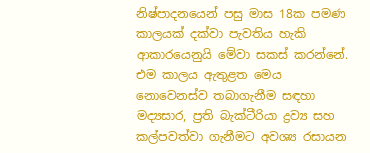නිෂ්පාදනයෙන් පසු මාස 18ක පමණ කාලයක් දක්වා පැවතිය හැකි ආකාරයෙනුයි මේවා සකස් කරන්නේ. එම කාලය ඇතුළත මෙය නොවෙනස්ව තබාගැනීම සඳහා මද්‍යසාර, ප්‍රති බැක්ටීරියා ද්‍රව්‍ය සහ කල්පවත්වා ගැනීමට අවශ්‍ය රසායන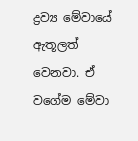ද්‍රව්‍ය මේවායේ ඇතූලත් වෙනවා. ඒ වගේම මේවා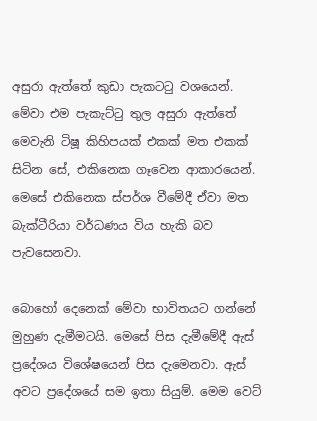අසුරා ඇත්තේ කුඩා පැකටටු වශයෙන්. මේවා එම පැකැට්ටු තුල අසුරා ඇත්තේ මෙවැනි ටිෂූ කිහිපයක් එකක් මත එකක් සිටින සේ, එකිනෙක ගෑවෙන ආකාරයෙන්. මෙසේ එකිනෙක ස්පර්ශ වීමේදී ඒවා මත බැක්ටීරියා වර්ධණය විය හැකි බව පැවසෙනවා.

බොහෝ දෙනෙක් මේවා භාවිතයට ගන්නේ මුහුණ දැමීමටයි. මෙසේ පිස දැමීමේදී ඇස් ප්‍රදේශය විශේෂයෙන් පිස දැමෙනවා. ඇස් අවට ප්‍රදේශයේ සම ඉතා සියුම්. මෙම වෙට්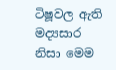ටිෂූවල ඇති මද්‍යසාර නිසා මෙම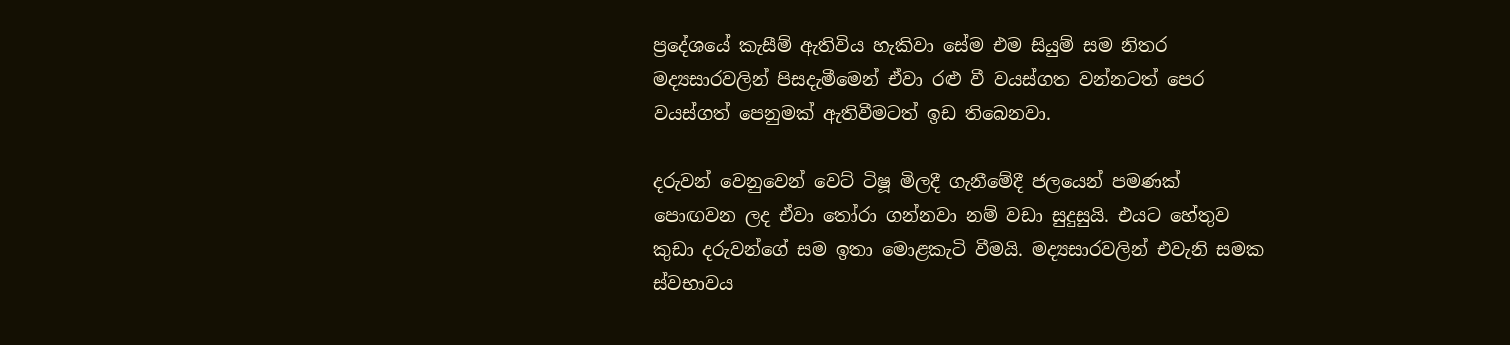ප්‍රදේශයේ කැසීම් ඇතිවිය හැකිවා සේම එම සියුම් සම නිතර මද්‍යසාරවලින් පිසදැමීමෙන් ඒවා රළු වී වයස්ගත වන්නටත් පෙර වයස්ගත් පෙනුමක් ඇතිවීමටත් ඉඩ තිබෙනවා.

දරුවන් වෙනුවෙන් වෙට් ටිෂූ මිලදී ගැනීමේදී ජලයෙන් පමණක් පොඟවන ලද ඒවා තෝරා ගන්නවා නම් වඩා සුදුසුයි. එයට හේතුව කුඩා දරුවන්ගේ සම ඉතා මොළකැටි වීමයි. මද්‍යසාරවලින් එවැනි සමක ස්වභාවය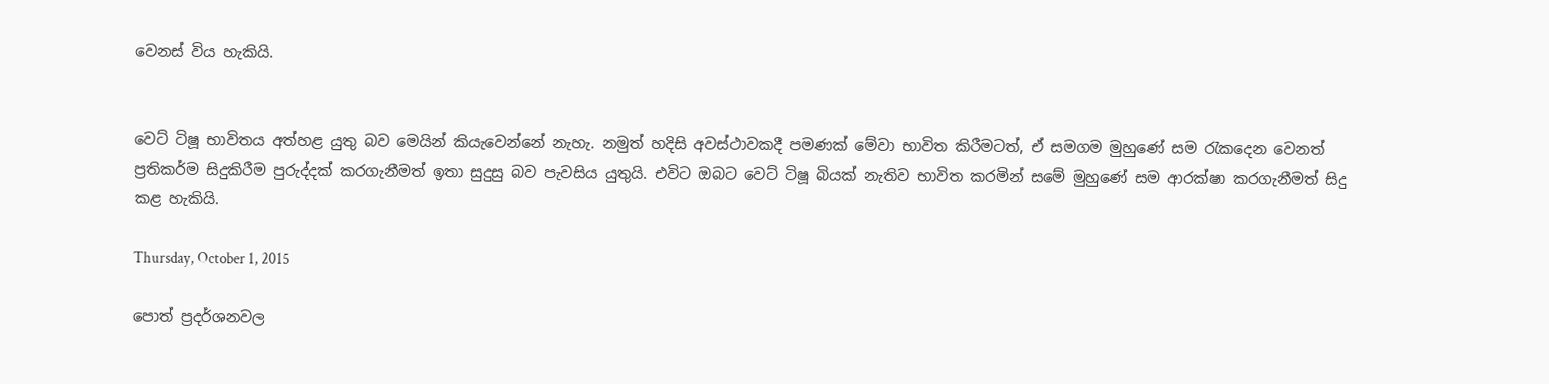වෙනස් විය හැකියි.


වෙට් ටිෂූ භාවිතය අත්හළ යුතු බව මෙයින් කියැවෙන්නේ නැහැ. නමුත් හදිසි අවස්ථාවකදී පමණක් මේවා භාවිත කිරීමටත්, ඒ සමගම මුහුණේ සම රැකදෙන වෙනත් ප්‍රතිකර්ම සිදුකිරීම පුරුද්දක් කරගැනීමත් ඉතා සුදුසු බව පැවසිය යුතුයි. එවිට ඔබට වෙට් ටිෂූ බියක් නැතිව භාවිත කරමින් සමේ මුහුණේ සම ආරක්ෂා කරගැනීමත් සිදු කළ හැකියි.

Thursday, October 1, 2015

පොත් ප්‍රදර්ශනවල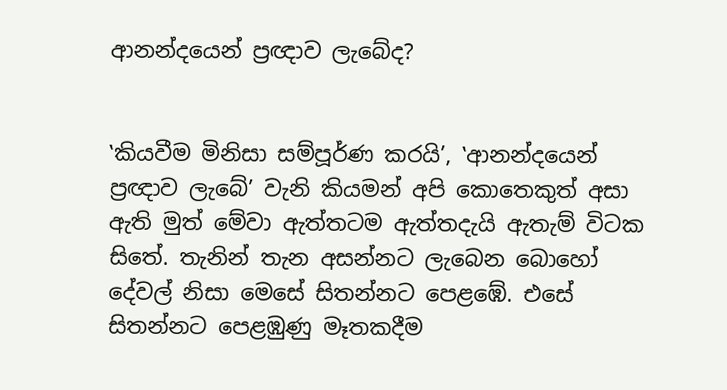ආනන්දයෙන් ප්‍රඥාව ලැබේද?


‛කියවීම මිනිසා සම්පූර්ණ කරයි’, ‛ආනන්දයෙන් ප්‍රඥාව ලැබේ’ වැනි කියමන් අපි කොතෙකුත් අසා ඇති මුත් මේවා ඇත්තටම ඇත්තදැයි ඇතැම් විටක සිතේ. තැනින් තැන අසන්නට ලැබෙන බොහෝ දේවල් නිසා මෙසේ සිතන්නට පෙළඹේ. එසේ සිතන්නට පෙළඹුණු මෑතකදීම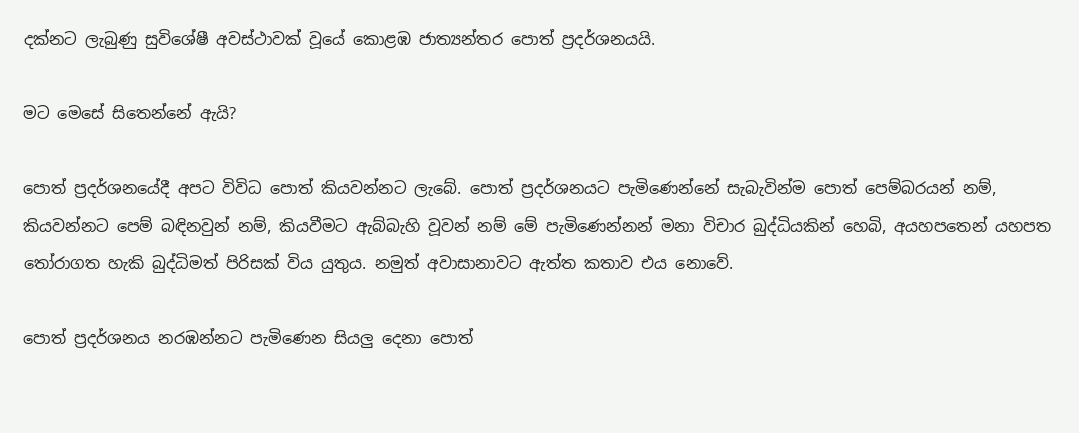දක්නට ලැබුණු සුවිශේෂී අවස්ථාවක් වූයේ කොළඹ ජාත්‍යන්තර පොත් ප්‍රදර්ශනයයි.

මට මෙසේ සිතෙන්නේ ඇයි?

පොත් ප්‍රදර්ශනයේදී අපට විවිධ පොත් කියවන්නට ලැබේ. පොත් ප්‍රදර්ශනයට පැමිණෙන්නේ සැබැවින්ම පොත් පෙම්බරයන් නම්, කියවන්නට පෙම් බඳිනවුන් නම්, කියවීමට ඇබ්බැහි වූවන් නම් මේ පැමිණෙන්නන් මනා විචාර බුද්ධියකින් හෙබි, අයහපතෙන් යහපත තෝරාගත හැකි බුද්ධිමත් පිරිසක් විය යුතුය. නමුත් අවාසානාවට ඇත්ත කතාව එය නොවේ.

පොත් ප්‍රදර්ශනය නරඹන්නට පැමිණෙන සියලු දෙනා පොත්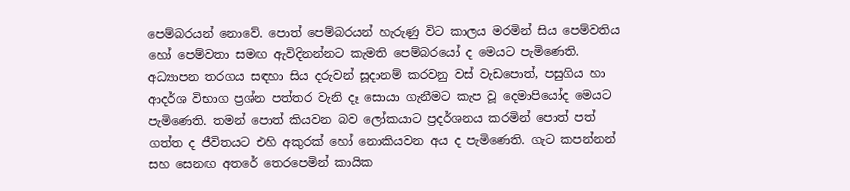පෙම්බරයන් නොවේ. පොත් පෙම්බරයන් හැරුණු විට කාලය මරමින් සිය පෙම්වතිය හෝ පෙම්වතා සමඟ ඇවිදිනන්නට කැමති පෙම්බරයෝ ද මෙයට පැමිණෙති. අධ්‍යාපන තරගය සඳහා සිය දරුවන් සූදානම් කරවනු වස් වැඩපොත්, පසුගිය හා ආදර්ශ විභාග ප්‍රශ්න පත්තර වැනි දෑ සොයා ගැනීමට කැප වූ දෙමාපියෝද මෙයට පැමිණෙති. තමන් පොත් කියවන බව ලෝකයාට ප්‍රදර්ශනය කරමින් පොත් පත් ගත්ත ද ජීවිතයට එහි අකුරක් හෝ නොකියවන අය ද පැමිණෙති. ගැට කපන්නන් සහ සෙනඟ අතරේ තෙරපෙමින් කායික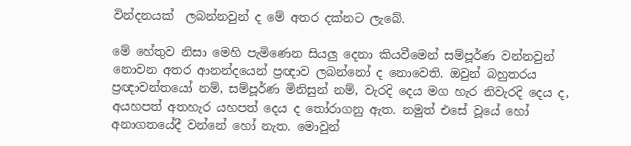වින්දනයක්  ලබන්නවුන් ද මේ අතර දක්නට ලැබේ.

මේ හේතුව නිසා මෙහි පැමිණෙන සියලු දෙනා කියවීමෙන් සම්පූර්ණ වන්නවුන් නොවන අතර ආනන්දයෙන් ප්‍රඥාව ලබන්නෝ ද නොවෙති. ඔවුන් බහුතරය ප්‍රඥාවන්තයෝ නම්, සම්පූර්ණ මිනිසුන් නම්, වැරදි දෙය මග හැර නිවැරදි දෙය ද, අයහපත් අතහැර යහපත් දෙය ද තෝරාගනු ඇත. නමුත් එසේ වූයේ හෝ අනාගතයේදී වන්නේ හෝ නැත. මොවුන්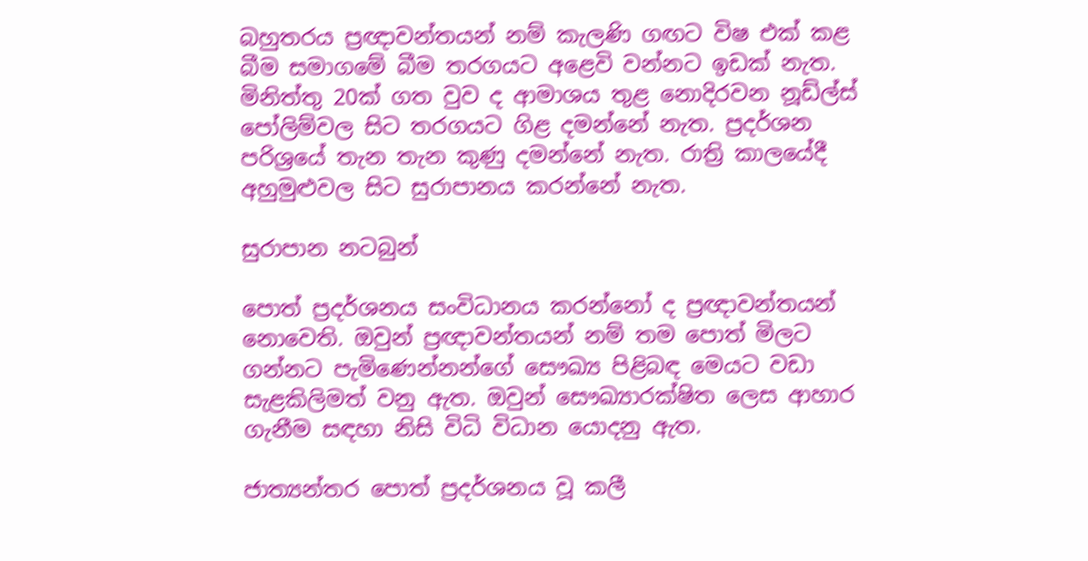බහුතරය ප්‍රඥාවන්තයන් නම් කැලණි ගඟට විෂ එක් කළ බීම සමාගමේ බීම තරගයට අළෙවි වන්නට ඉඩක් නැත. මිනිත්තු 20ක් ගත වුව ද ආමාශය තුළ නොදිරවන නූඩ්ල්ස් පෝලිම්වල සිට තරගයට ගිළ දමන්නේ නැත. ප්‍රදර්ශන පරිශ්‍රයේ තැන තැන කුණු දමන්නේ නැත. රාත්‍රි කාලයේදී අහුමුළුවල සිට සුරාපානය කරන්නේ නැත.

සුරාපාන නටබුන්

පොත් ප්‍රදර්ශනය සංවිධානය කරන්නෝ ද ප්‍රඥාවන්තයන් නොවෙති. ඔවුන් ප්‍රඥාවන්තයන් නම් තම පොත් මිලට ගන්නට පැමිණෙන්නන්ගේ සෞඛ්‍ය පිළිබඳ මෙයට වඩා සැළකිලිමත් වනු ඇත. ඔවුන් සෞඛ්‍යාරක්ෂිත ලෙස ආහාර ගැනීම සඳහා නිසි විධි විධාන යොදනු ඇත.

ජාත්‍යන්තර පොත් ප්‍රදර්ශනය වූ කලී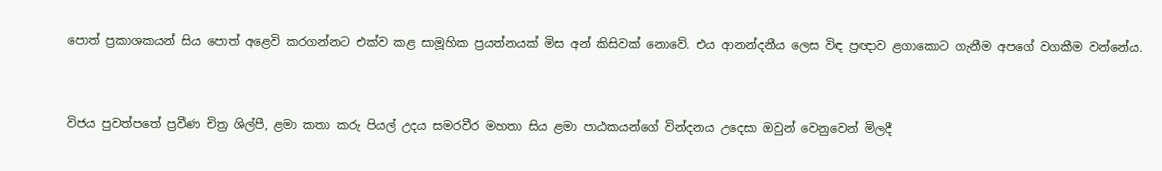පොත් ප්‍රකාශකයන් සිය පොත් අළෙවි කරගන්නට එක්ව කළ සාමූහික ප්‍රයත්නයක් මිස අන් කිසිවක් නොවේ. එය ආනන්දනීය ලෙස විඳ ප්‍රඥාව ළගාකොට ගැනීම අපගේ වගකීම වන්නේය.


විජය පුවත්පතේ ප්‍රවීණ චිත්‍ර ශිල්පී, ළමා කතා කරු පියල් උදය සමරවීර මහතා සිය ළමා පාඨකයන්ගේ වින්දනය උදෙසා ඔවුන් වෙනුවෙන් මිලදී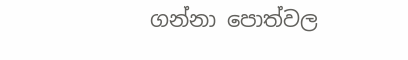ගන්නා පොත්වල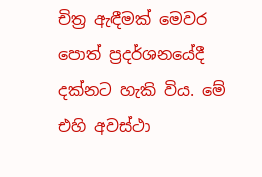චිත්‍ර ඇඳීමක් මෙවර පොත් ප්‍රදර්ශනයේදී දක්නට හැකි විය. මේ එහි අවස්ථා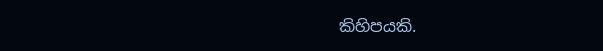කිහිපයකි.